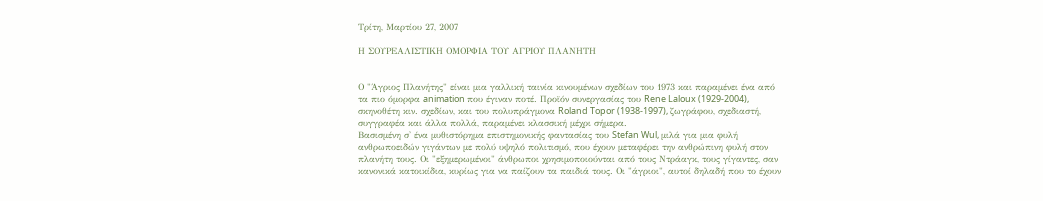Τρίτη, Μαρτίου 27, 2007

Η ΣΟΥΡΕΑΛΙΣΤΙΚΗ ΟΜΟΡΦΙΑ ΤΟΥ ΑΓΡΙΟΥ ΠΛΑΝΗΤΗ


Ο "Άγριος Πλανήτης" είναι μια γαλλική ταινία κινουμένων σχεδίων του 1973 και παραμένει ένα από τα πιο όμορφα animation που έγιναν ποτέ. Προϊόν συνεργασίας του Rene Laloux (1929-2004), σκηνοθέτη κιν. σχεδίων, και του πολυπράγμονα Roland Topor (1938-1997), ζωγράφου, σχεδιαστή, συγγραφέα και άλλα πολλά, παραμένει κλασσική μέχρι σήμερα.
Βασισμένη σ' ένα μυθιστόρημα επιστημονικής φαντασίας του Stefan Wul, μιλά για μια φυλή ανθρωποειδών γιγάντων με πολύ υψηλό πολιτισμό, που έχουν μεταφέρει την ανθρώπινη φυλή στον πλανήτη τους. Οι "εξημερωμένοι" άνθρωποι χρησιμοποιούνται από τους Ντράαγκ, τους γίγαντες, σαν κανονικά κατοικίδια, κυρίως για να παίζουν τα παιδιά τους. Οι "άγριοι", αυτοί δηλαδή που το έχουν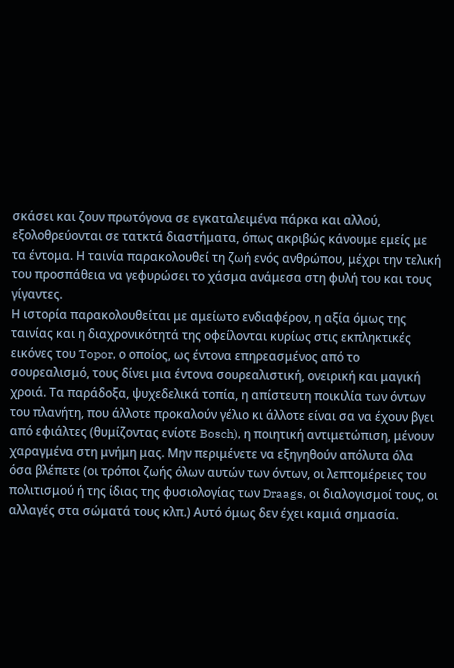σκάσει και ζουν πρωτόγονα σε εγκαταλειμένα πάρκα και αλλού, εξολοθρεύονται σε τατκτά διαστήματα, όπως ακριβώς κάνουμε εμείς με τα έντομα. Η ταινία παρακολουθεί τη ζωή ενός ανθρώπου, μέχρι την τελική του προσπάθεια να γεφυρώσει το χάσμα ανάμεσα στη φυλή του και τους γίγαντες.
Η ιστορία παρακολουθείται με αμείωτο ενδιαφέρον, η αξία όμως της ταινίας και η διαχρονικότητά της οφείλονται κυρίως στις εκπληκτικές εικόνες του Topor, ο οποίος, ως έντονα επηρεασμένος από το σουρεαλισμό, τους δίνει μια έντονα σουρεαλιστική, ονειρική και μαγική χροιά. Τα παράδοξα, ψυχεδελικά τοπία, η απίστευτη ποικιλία των όντων του πλανήτη, που άλλοτε προκαλούν γέλιο κι άλλοτε είναι σα να έχουν βγει από εφιάλτες (θυμίζοντας ενίοτε Bosch), η ποιητική αντιμετώπιση, μένουν χαραγμένα στη μνήμη μας. Μην περιμένετε να εξηγηθούν απόλυτα όλα όσα βλέπετε (οι τρόποι ζωής όλων αυτών των όντων, οι λεπτομέρειες του πολιτισμού ή της ίδιας της φυσιολογίας των Draags, οι διαλογισμοί τους, οι αλλαγές στα σώματά τους κλπ.) Αυτό όμως δεν έχει καμιά σημασία.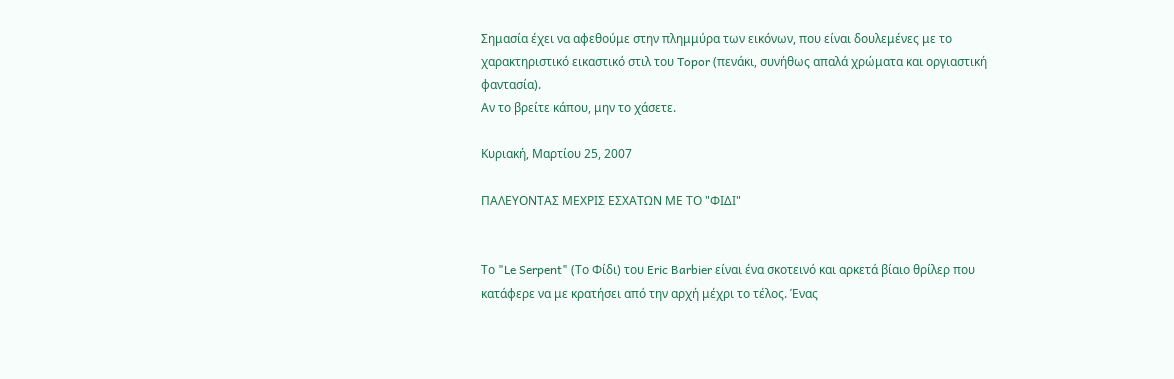Σημασία έχει να αφεθούμε στην πλημμύρα των εικόνων, που είναι δουλεμένες με το χαρακτηριστικό εικαστικό στιλ του Topor (πενάκι, συνήθως απαλά χρώματα και οργιαστική φαντασία).
Αν το βρείτε κάπου, μην το χάσετε.

Κυριακή, Μαρτίου 25, 2007

ΠΑΛΕΥΟΝΤΑΣ ΜΕΧΡΙΣ ΕΣΧΑΤΩΝ ΜΕ ΤΟ "ΦΙΔΙ"


Το "Le Serpent" (Το Φίδι) του Eric Barbier είναι ένα σκοτεινό και αρκετά βίαιο θρίλερ που κατάφερε να με κρατήσει από την αρχή μέχρι το τέλος. Ένας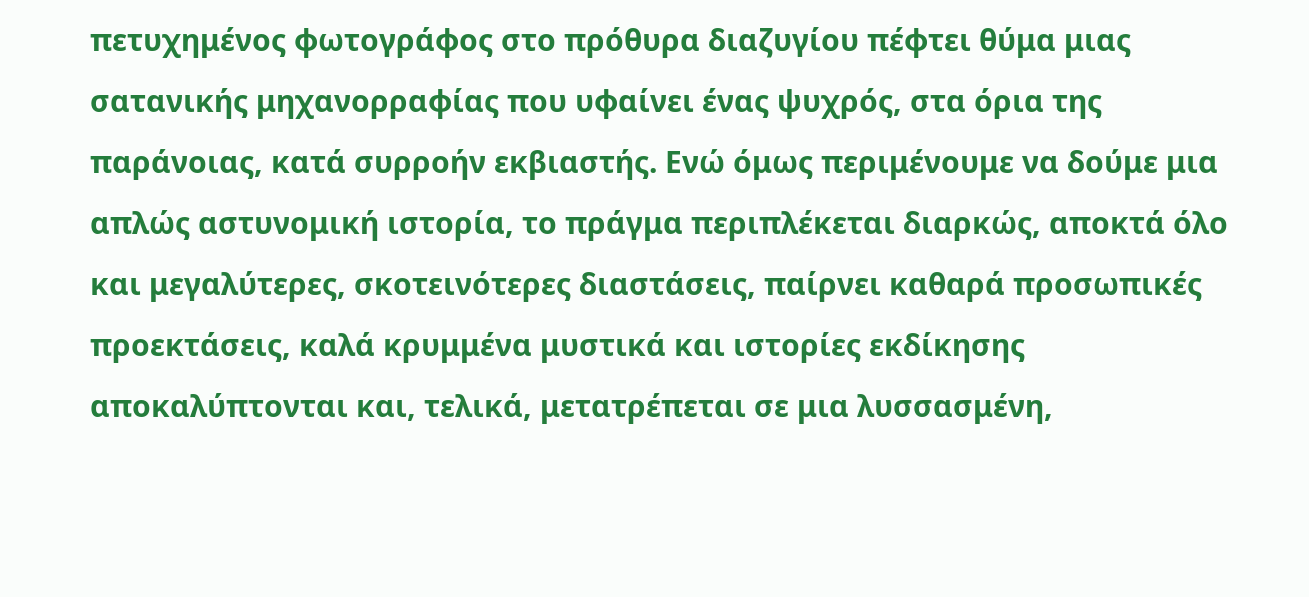πετυχημένος φωτογράφος στο πρόθυρα διαζυγίου πέφτει θύμα μιας σατανικής μηχανορραφίας που υφαίνει ένας ψυχρός, στα όρια της παράνοιας, κατά συρροήν εκβιαστής. Ενώ όμως περιμένουμε να δούμε μια απλώς αστυνομική ιστορία, το πράγμα περιπλέκεται διαρκώς, αποκτά όλο και μεγαλύτερες, σκοτεινότερες διαστάσεις, παίρνει καθαρά προσωπικές προεκτάσεις, καλά κρυμμένα μυστικά και ιστορίες εκδίκησης αποκαλύπτονται και, τελικά, μετατρέπεται σε μια λυσσασμένη,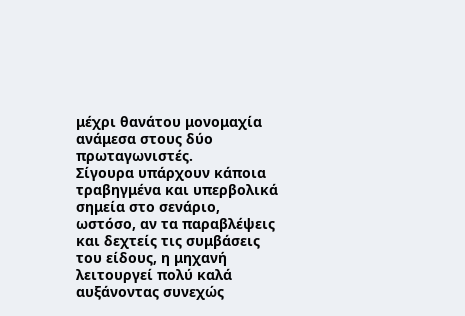μέχρι θανάτου μονομαχία ανάμεσα στους δύο πρωταγωνιστές.
Σίγουρα υπάρχουν κάποια τραβηγμένα και υπερβολικά σημεία στο σενάριο, ωστόσο, αν τα παραβλέψεις και δεχτείς τις συμβάσεις του είδους, η μηχανή λειτουργεί πολύ καλά αυξάνοντας συνεχώς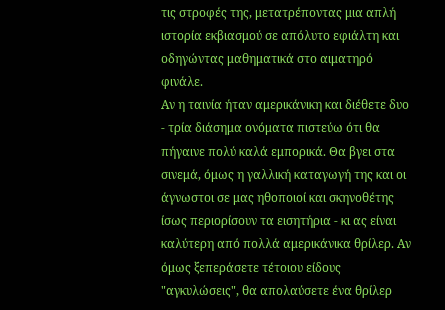τις στροφές της, μετατρέποντας μια απλή ιστορία εκβιασμού σε απόλυτο εφιάλτη και οδηγώντας μαθηματικά στο αιματηρό φινάλε.
Αν η ταινία ήταν αμερικάνικη και διέθετε δυο - τρία διάσημα ονόματα πιστεύω ότι θα πήγαινε πολύ καλά εμπορικά. Θα βγει στα σινεμά, όμως η γαλλική καταγωγή της και οι άγνωστοι σε μας ηθοποιοί και σκηνοθέτης ίσως περιορίσουν τα εισητήρια - κι ας είναι καλύτερη από πολλά αμερικάνικα θρίλερ. Αν όμως ξεπεράσετε τέτοιου είδους "αγκυλώσεις", θα απολαύσετε ένα θρίλερ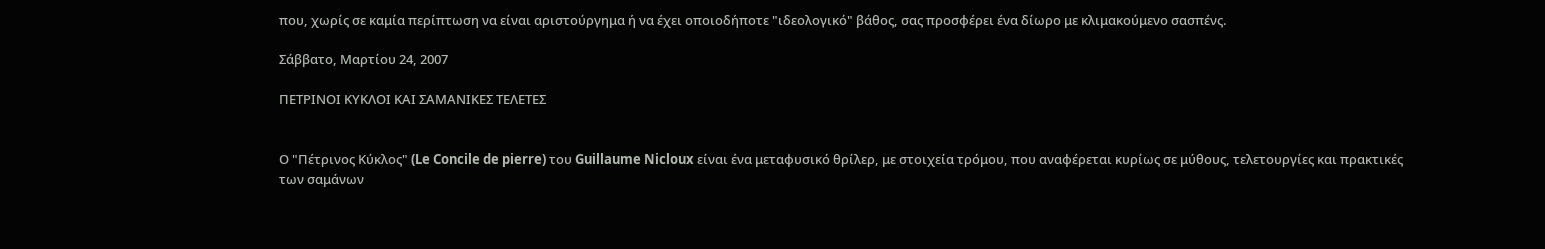που, χωρίς σε καμία περίπτωση να είναι αριστούργημα ή να έχει οποιοδήποτε "ιδεολογικό" βάθος, σας προσφέρει ένα δίωρο με κλιμακούμενο σασπένς.

Σάββατο, Μαρτίου 24, 2007

ΠΕΤΡΙΝΟΙ ΚΥΚΛΟΙ ΚΑΙ ΣΑΜΑΝΙΚΕΣ ΤΕΛΕΤΕΣ


Ο "Πέτρινος Κύκλος" (Le Concile de pierre) του Guillaume Nicloux είναι ένα μεταφυσικό θρίλερ, με στοιχεία τρόμου, που αναφέρεται κυρίως σε μύθους, τελετουργίες και πρακτικές των σαμάνων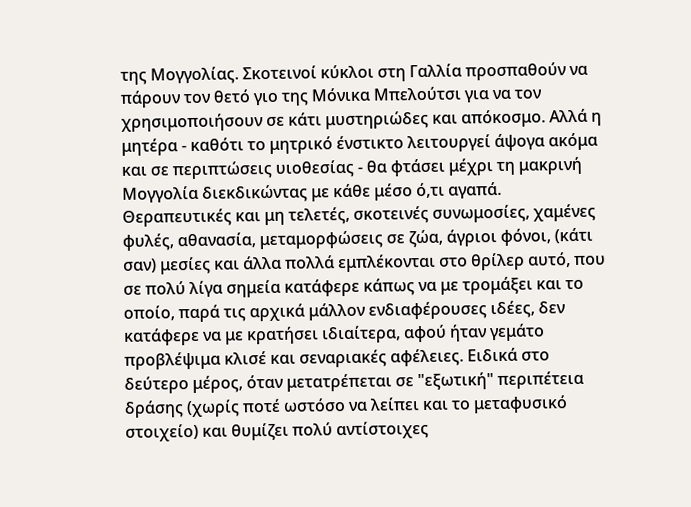της Μογγολίας. Σκοτεινοί κύκλοι στη Γαλλία προσπαθούν να πάρουν τον θετό γιο της Μόνικα Μπελούτσι για να τον χρησιμοποιήσουν σε κάτι μυστηριώδες και απόκοσμο. Αλλά η μητέρα - καθότι το μητρικό ένστικτο λειτουργεί άψογα ακόμα και σε περιπτώσεις υιοθεσίας - θα φτάσει μέχρι τη μακρινή Μογγολία διεκδικώντας με κάθε μέσο ό,τι αγαπά.
Θεραπευτικές και μη τελετές, σκοτεινές συνωμοσίες, χαμένες φυλές, αθανασία, μεταμορφώσεις σε ζώα, άγριοι φόνοι, (κάτι σαν) μεσίες και άλλα πολλά εμπλέκονται στο θρίλερ αυτό, που σε πολύ λίγα σημεία κατάφερε κάπως να με τρομάξει και το οποίο, παρά τις αρχικά μάλλον ενδιαφέρουσες ιδέες, δεν κατάφερε να με κρατήσει ιδιαίτερα, αφού ήταν γεμάτο προβλέψιμα κλισέ και σεναριακές αφέλειες. Ειδικά στο δεύτερο μέρος, όταν μετατρέπεται σε "εξωτική" περιπέτεια δράσης (χωρίς ποτέ ωστόσο να λείπει και το μεταφυσικό στοιχείο) και θυμίζει πολύ αντίστοιχες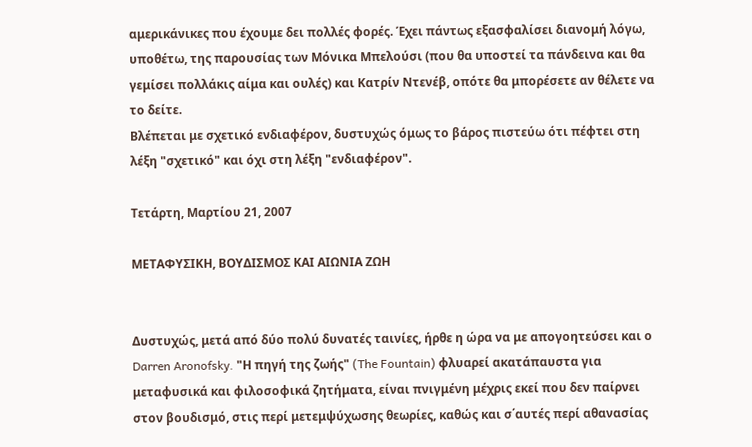αμερικάνικες που έχουμε δει πολλές φορές. Έχει πάντως εξασφαλίσει διανομή λόγω, υποθέτω, της παρουσίας των Μόνικα Μπελούσι (που θα υποστεί τα πάνδεινα και θα γεμίσει πολλάκις αίμα και ουλές) και Κατρίν Ντενέβ, οπότε θα μπορέσετε αν θέλετε να το δείτε.
Βλέπεται με σχετικό ενδιαφέρον, δυστυχώς όμως το βάρος πιστεύω ότι πέφτει στη λέξη "σχετικό" και όχι στη λέξη "ενδιαφέρον".

Τετάρτη, Μαρτίου 21, 2007

ΜΕΤΑΦΥΣΙΚΗ, ΒΟΥΔΙΣΜΟΣ ΚΑΙ ΑΙΩΝΙΑ ΖΩΗ


Δυστυχώς, μετά από δύο πολύ δυνατές ταινίες, ήρθε η ώρα να με απογοητεύσει και ο Darren Aronofsky. "Η πηγή της ζωής" (The Fountain) φλυαρεί ακατάπαυστα για μεταφυσικά και φιλοσοφικά ζητήματα, είναι πνιγμένη μέχρις εκεί που δεν παίρνει στον βουδισμό, στις περί μετεμψύχωσης θεωρίες, καθώς και σ΄αυτές περί αθανασίας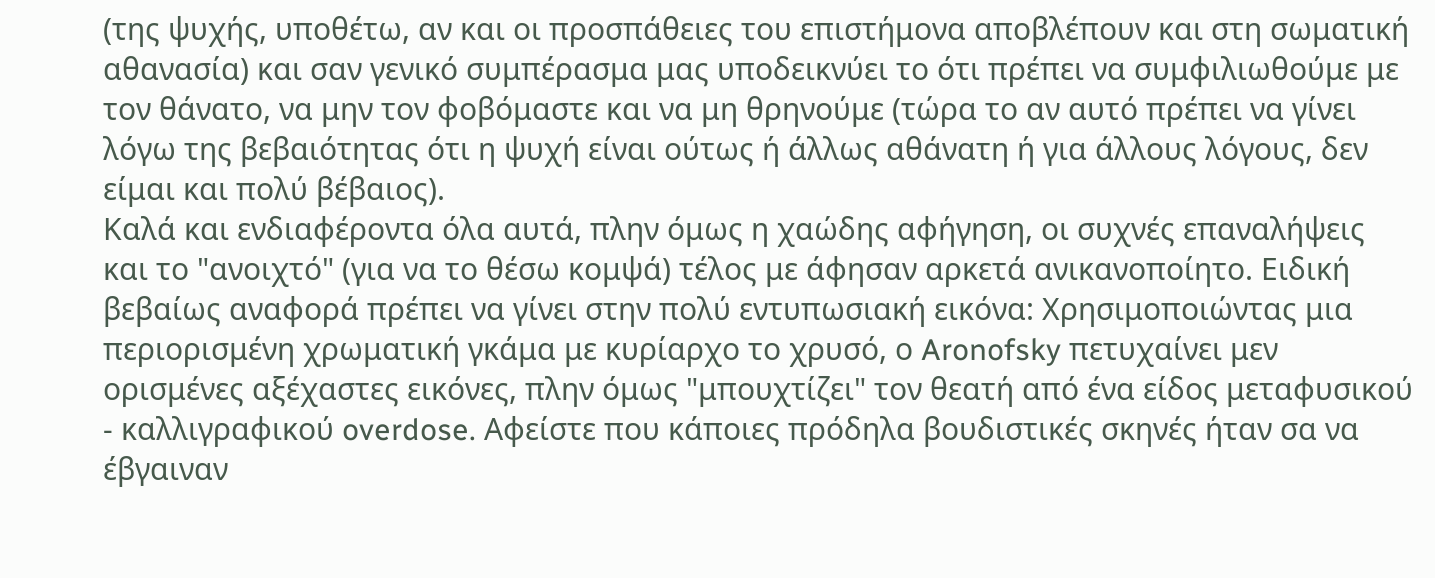(της ψυχής, υποθέτω, αν και οι προσπάθειες του επιστήμονα αποβλέπουν και στη σωματική αθανασία) και σαν γενικό συμπέρασμα μας υποδεικνύει το ότι πρέπει να συμφιλιωθούμε με τον θάνατο, να μην τον φοβόμαστε και να μη θρηνούμε (τώρα το αν αυτό πρέπει να γίνει λόγω της βεβαιότητας ότι η ψυχή είναι ούτως ή άλλως αθάνατη ή για άλλους λόγους, δεν είμαι και πολύ βέβαιος).
Καλά και ενδιαφέροντα όλα αυτά, πλην όμως η χαώδης αφήγηση, οι συχνές επαναλήψεις και το "ανοιχτό" (για να το θέσω κομψά) τέλος με άφησαν αρκετά ανικανοποίητο. Ειδική βεβαίως αναφορά πρέπει να γίνει στην πολύ εντυπωσιακή εικόνα: Χρησιμοποιώντας μια περιορισμένη χρωματική γκάμα με κυρίαρχο το χρυσό, ο Aronofsky πετυχαίνει μεν ορισμένες αξέχαστες εικόνες, πλην όμως "μπουχτίζει" τον θεατή από ένα είδος μεταφυσικού - καλλιγραφικού overdose. Αφείστε που κάποιες πρόδηλα βουδιστικές σκηνές ήταν σα να έβγαιναν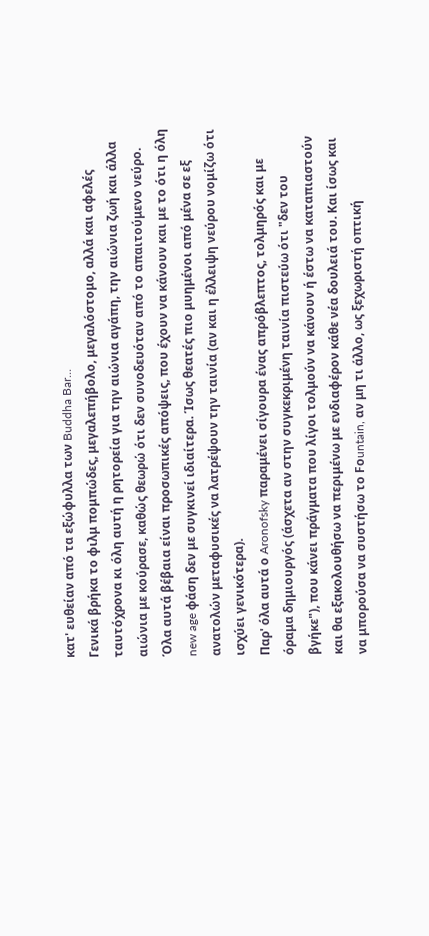κατ' ευθείαν από τα εξώφυλλα των Buddha Bar...
Γενικά βρήκα το φιλμ πομπώδες, μεγαλεπήβολο, μεγαλόστομο, αλλά και αφελές ταυτόχρονα κι όλη αυτή η ρητορεία για την αιώνια αγάπη, την αιώνια ζωή και άλλα αιώνια με κούρασε, καθώς θεωρώ ότι δεν συνοδευόταν από το απαιτούμενο νεύρο. Όλα αυτά βέβαια είναι προσωπικές απόψεις, που έχουν να κάνουν και με το ότι η όλη new age φάση δεν με συγκινεί ιδιαίτερα. Ίσως θεατές πιο μυημένοι από μένα σε εξ ανατολών μεταφυσικές να λατρέψουν την ταινία (αν και η έλλειψη νεύρου νομίζω ότι ισχύει γενικότερα).
Παρ' όλα αυτά ο Aronofsky παραμένει σίγουρα ένας απρόβλεπτος, τολμηρός και με όραμα δημιουργός (άσχετα αν στην συγκεκριμένη ταινία πιστεύω ότι "δεν του βγήκε"), που κάνει πράγματα που λίγοι τολμούν να κάνουν ή έστω να καταπιαστούν και θα εξακολουθήσω να περιμένω με ενδιαφέρον κάθε νέα δουλειά του. Και ίσως και να μπορούσα να συστήσω το Fοuntain, αν μη τι άλλο, ως ξεχωριστή οπτική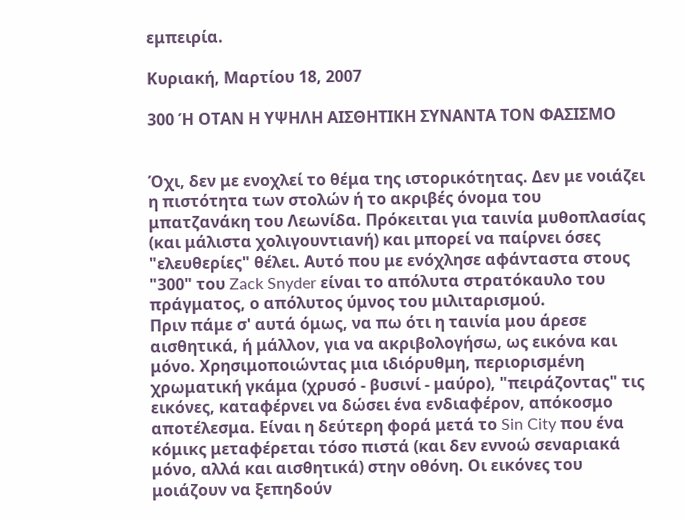εμπειρία.

Κυριακή, Μαρτίου 18, 2007

300 Ή ΟΤΑΝ Η ΥΨΗΛΗ ΑΙΣΘΗΤΙΚΗ ΣΥΝΑΝΤΑ ΤΟΝ ΦΑΣΙΣΜΟ


Όχι, δεν με ενοχλεί το θέμα της ιστορικότητας. Δεν με νοιάζει η πιστότητα των στολών ή το ακριβές όνομα του μπατζανάκη του Λεωνίδα. Πρόκειται για ταινία μυθοπλασίας (και μάλιστα χολιγουντιανή) και μπορεί να παίρνει όσες "ελευθερίες" θέλει. Αυτό που με ενόχλησε αφάνταστα στους "300" του Zack Snyder είναι το απόλυτα στρατόκαυλο του πράγματος, ο απόλυτος ύμνος του μιλιταρισμού.
Πριν πάμε σ' αυτά όμως, να πω ότι η ταινία μου άρεσε αισθητικά, ή μάλλον, για να ακριβολογήσω, ως εικόνα και μόνο. Χρησιμοποιώντας μια ιδιόρυθμη, περιορισμένη χρωματική γκάμα (χρυσό - βυσινί - μαύρο), "πειράζοντας" τις εικόνες, καταφέρνει να δώσει ένα ενδιαφέρον, απόκοσμο αποτέλεσμα. Είναι η δεύτερη φορά μετά το Sin City που ένα κόμικς μεταφέρεται τόσο πιστά (και δεν εννοώ σεναριακά μόνο, αλλά και αισθητικά) στην οθόνη. Οι εικόνες του μοιάζουν να ξεπηδούν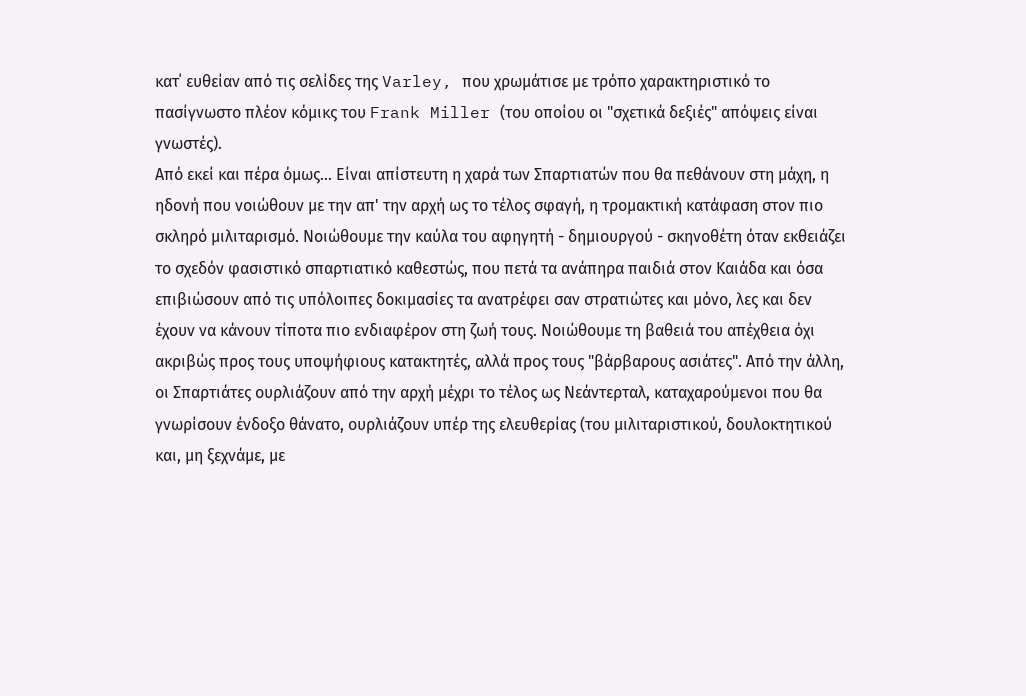κατ΄ ευθείαν από τις σελίδες της Varley, που χρωμάτισε με τρόπο χαρακτηριστικό το πασίγνωστο πλέον κόμικς του Frank Miller (του οποίου οι "σχετικά δεξιές" απόψεις είναι γνωστές).
Από εκεί και πέρα όμως... Είναι απίστευτη η χαρά των Σπαρτιατών που θα πεθάνουν στη μάχη, η ηδονή που νοιώθουν με την απ' την αρχή ως το τέλος σφαγή, η τρομακτική κατάφαση στον πιο σκληρό μιλιταρισμό. Νοιώθουμε την καύλα του αφηγητή - δημιουργού - σκηνοθέτη όταν εκθειάζει το σχεδόν φασιστικό σπαρτιατικό καθεστώς, που πετά τα ανάπηρα παιδιά στον Καιάδα και όσα επιβιώσουν από τις υπόλοιπες δοκιμασίες τα ανατρέφει σαν στρατιώτες και μόνο, λες και δεν έχουν να κάνουν τίποτα πιο ενδιαφέρον στη ζωή τους. Νοιώθουμε τη βαθειά του απέχθεια όχι ακριβώς προς τους υποψήφιους κατακτητές, αλλά προς τους "βάρβαρους ασιάτες". Από την άλλη, οι Σπαρτιάτες ουρλιάζουν από την αρχή μέχρι το τέλος ως Νεάντερταλ, καταχαρούμενοι που θα γνωρίσουν ένδοξο θάνατο, ουρλιάζουν υπέρ της ελευθερίας (του μιλιταριστικού, δουλοκτητικού και, μη ξεχνάμε, με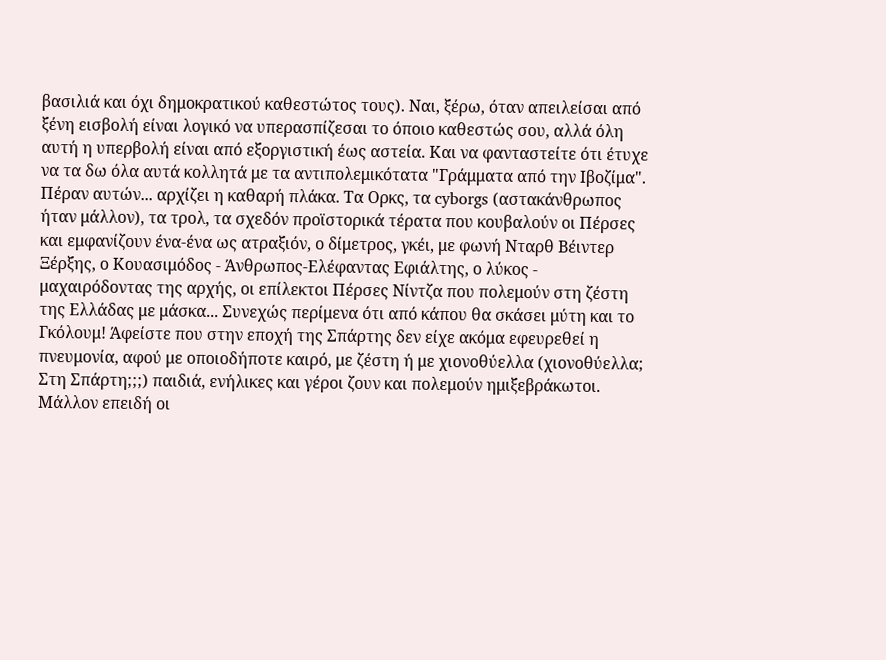βασιλιά και όχι δημοκρατικού καθεστώτος τους). Ναι, ξέρω, όταν απειλείσαι από ξένη εισβολή είναι λογικό να υπερασπίζεσαι το όποιο καθεστώς σου, αλλά όλη αυτή η υπερβολή είναι από εξοργιστική έως αστεία. Και να φανταστείτε ότι έτυχε να τα δω όλα αυτά κολλητά με τα αντιπολεμικότατα "Γράμματα από την Ιβοζίμα".
Πέραν αυτών... αρχίζει η καθαρή πλάκα. Τα Ορκς, τα cyborgs (αστακάνθρωπος ήταν μάλλον), τα τρολ, τα σχεδόν προϊστορικά τέρατα που κουβαλούν οι Πέρσες και εμφανίζουν ένα-ένα ως ατραξιόν, ο δίμετρος, γκέι, με φωνή Νταρθ Βέιντερ Ξέρξης, ο Κουασιμόδος - Άνθρωπος-Ελέφαντας Εφιάλτης, ο λύκος - μαχαιρόδοντας της αρχής, οι επίλεκτοι Πέρσες Νίντζα που πολεμούν στη ζέστη της Ελλάδας με μάσκα... Συνεχώς περίμενα ότι από κάπου θα σκάσει μύτη και το Γκόλουμ! Άφείστε που στην εποχή της Σπάρτης δεν είχε ακόμα εφευρεθεί η πνευμονία, αφού με οποιοδήποτε καιρό, με ζέστη ή με χιονοθύελλα (χιονοθύελλα; Στη Σπάρτη;;;) παιδιά, ενήλικες και γέροι ζουν και πολεμούν ημιξεβράκωτοι. Μάλλον επειδή οι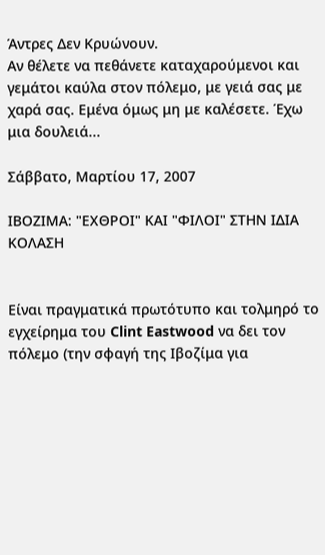Άντρες Δεν Κρυώνουν.
Αν θέλετε να πεθάνετε καταχαρούμενοι και γεμάτοι καύλα στον πόλεμο, με γειά σας με χαρά σας. Εμένα όμως μη με καλέσετε. Έχω μια δουλειά...

Σάββατο, Μαρτίου 17, 2007

ΙΒΟΖΙΜΑ: "ΕΧΘΡΟΙ" ΚΑΙ "ΦΙΛΟΙ" ΣΤΗΝ ΙΔΙΑ ΚΟΛΑΣΗ


Είναι πραγματικά πρωτότυπο και τολμηρό το εγχείρημα του Clint Eastwood να δει τον πόλεμο (την σφαγή της Ιβοζίμα για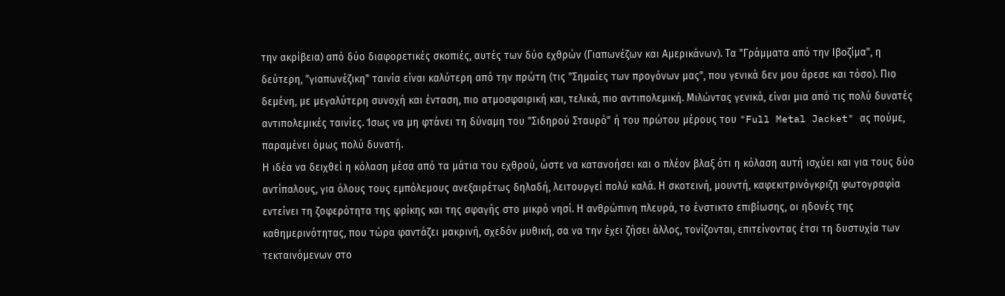την ακρίβεια) από δύο διαφορετικές σκοπιές, αυτές των δύο εχθρών (Γιαπωνέζων και Αμερικάνων). Τα "Γράμματα από την Ιβοζίμα", η δεύτερη, "γιαπωνέζικη" ταινία είναι καλύτερη από την πρώτη (τις "Σημαίες των προγόνων μας", που γενικά δεν μου άρεσε και τόσο). Πιο δεμένη, με μεγαλύτερη συνοχή και ένταση, πιο ατμοσφαιρική και, τελικά, πιο αντιπολεμική. Μιλώντας γενικά, είναι μια από τις πολύ δυνατές αντιπολεμικές ταινίες. Ίσως να μη φτάνει τη δύναμη του "Σιδηρού Σταυρό" ή του πρώτου μέρους του "Full Metal Jacket" ας πούμε, παραμένει όμως πολύ δυνατή.
Η ιδέα να δειχθεί η κόλαση μέσα από τα μάτια του εχθρού, ώστε να κατανοήσει και ο πλέον βλαξ ότι η κόλαση αυτή ισχύει και για τους δύο αντίπαλους, για όλους τους εμπόλεμους ανεξαιρέτως δηλαδή, λειτουργεί πολύ καλά. Η σκοτεινή, μουντή, καφεκιτρινόγκριζη φωτογραφία εντείνει τη ζοφερότητα της φρίκης και της σφαγής στο μικρό νησί. Η ανθρώπινη πλευρά, το ένστικτο επιβίωσης, οι ηδονές της καθημερινότητας, που τώρα φαντάζει μακρινή, σχεδόν μυθική, σα να την έχει ζήσει άλλος, τονίζονται, επιτείνοντας έτσι τη δυστυχία των τεκταινόμενων στο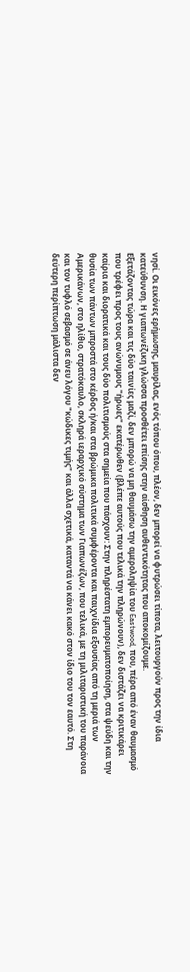νησί. Οι εικόνες ερήμωσης, μαυρίλας, ενός τόπου όπου, πλέον, δεν μπορεί να φυτρώσει τίποτα, λειτουργούν προς την ίδια κατεύθυνση. Η γιαπωνέζικη γλώσσα προσθέτει επίσης στην αίσθηση αυθεντικότητας που αποκομίζουμε.
Εξετάζοντας τώρα και τις δύο ταινίες μαζί, δεν μπορώ να μη θαυμάσω την αμεροληψία του Eastwood, που, πέρα από έναν θαυμασμό που τρέφει προς τους ανώνυμους "ήρωες" εκατέρωθεν (βλέπε αυτούς που τελικά την πληρώνουν), δεν διστάζει να κριτικάρει καίρια και διορατικά και τους δύο πολιτισμούς στα σημεία που πάσχουν: Στην πληρέστατη εμπορευματοποίηση, στα ψεύδη και την θυσία των πάντων μπροστά στο κέρδος ή/και στα βρώμικα πολιτικά συμφέροντα και παιχνίδια εξουσίας από τη μεριά των Αμερικάνων, στο ηλίθιο, στρατόκαυλο, σκληρά ιεραρχικό σύστημα των Γιαπωνέζων, που τελικά, με τη μιλιταριστική του παράνοια και τον τυφλό σεβασμό σε άνευ λόγου "κώδικες τιμής" και άλλα σχετικά, καταντά να κάνει κακό στον ίδιο του τον εαυτό. Στη δεύτερη περίπτωση μάλιστα δεν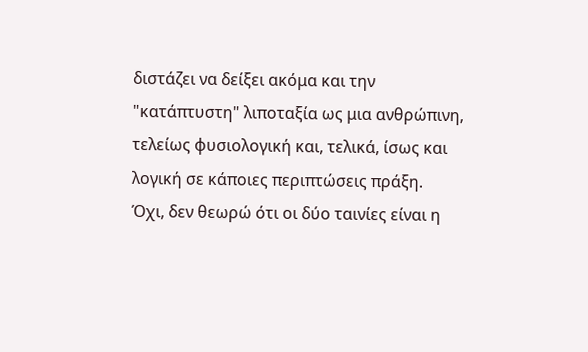διστάζει να δείξει ακόμα και την "κατάπτυστη" λιποταξία ως μια ανθρώπινη, τελείως φυσιολογική και, τελικά, ίσως και λογική σε κάποιες περιπτώσεις πράξη.
Όχι, δεν θεωρώ ότι οι δύο ταινίες είναι η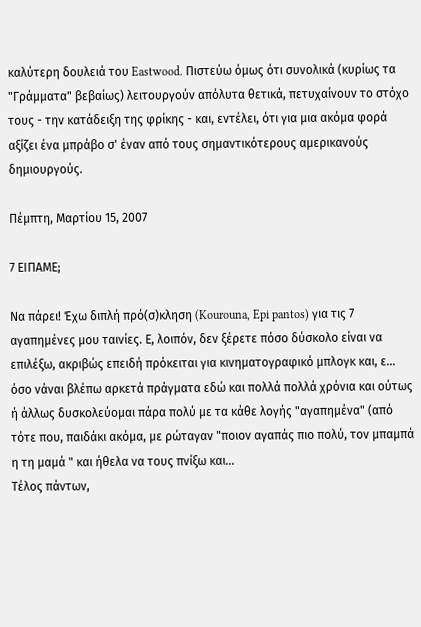καλύτερη δουλειά του Eastwood. Πιστεύω όμως ότι συνολικά (κυρίως τα "Γράμματα" βεβαίως) λειτουργούν απόλυτα θετικά, πετυχαίνουν το στόχο τους - την κατάδειξη της φρίκης - και, εντέλει, ότι για μια ακόμα φορά αξίζει ένα μπράβο σ' έναν από τους σημαντικότερους αμερικανούς δημιουργούς.

Πέμπτη, Μαρτίου 15, 2007

7 ΕΙΠΑΜΕ;

Να πάρει! Έχω διπλή πρό(σ)κληση (Kourouna, Epi pantos) για τις 7 αγαπημένες μου ταινίες. Ε, λοιπόν, δεν ξέρετε πόσο δύσκολο είναι να επιλέξω, ακριβώς επειδή πρόκειται για κινηματογραφικό μπλογκ και, ε... όσο νάναι βλέπω αρκετά πράγματα εδώ και πολλά πολλά χρόνια και ούτως ή άλλως δυσκολεύομαι πάρα πολύ με τα κάθε λογής "αγαπημένα" (από τότε που, παιδάκι ακόμα, με ρώταγαν "ποιον αγαπάς πιο πολύ, τον μπαμπά η τη μαμά " και ήθελα να τους πνίξω και...
Τέλος πάντων,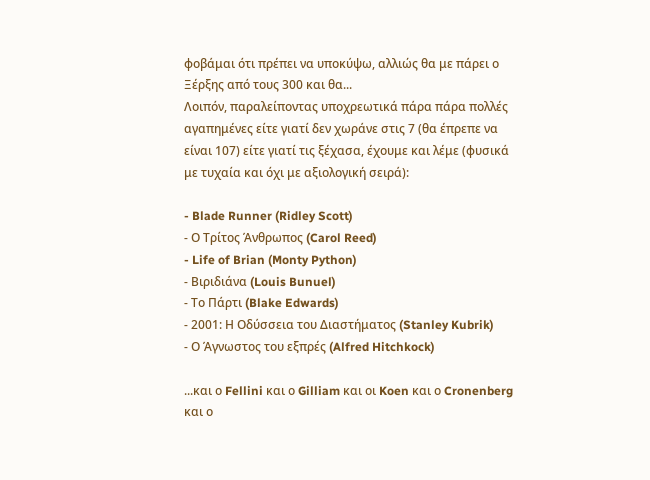φοβάμαι ότι πρέπει να υποκύψω, αλλιώς θα με πάρει ο Ξέρξης από τους 300 και θα...
Λοιπόν, παραλείποντας υποχρεωτικά πάρα πάρα πολλές αγαπημένες είτε γιατί δεν χωράνε στις 7 (θα έπρεπε να είναι 107) είτε γιατί τις ξέχασα, έχουμε και λέμε (φυσικά με τυχαία και όχι με αξιολογική σειρά):

- Blade Runner (Ridley Scott)
- Ο Τρίτος Άνθρωπος (Carol Reed)
- Life of Brian (Monty Python)
- Βιριδιάνα (Louis Bunuel)
- Το Πάρτι (Blake Edwards)
- 2001: Η Οδύσσεια του Διαστήματος (Stanley Kubrik)
- Ο Άγνωστος του εξπρές (Alfred Hitchkock)

...και ο Fellini και ο Gilliam και οι Koen και ο Cronenberg και ο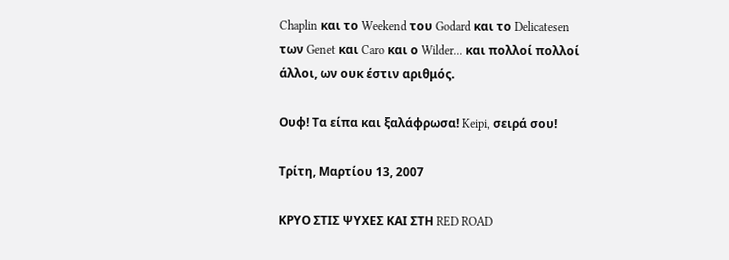Chaplin και το Weekend του Godard και το Delicatesen των Genet και Caro και ο Wilder... και πολλοί πολλοί άλλοι, ων ουκ έστιν αριθμός.

Ουφ! Τα είπα και ξαλάφρωσα! Keipi, σειρά σου!

Τρίτη, Μαρτίου 13, 2007

ΚΡΥΟ ΣΤΙΣ ΨΥΧΕΣ ΚΑΙ ΣΤΗ RED ROAD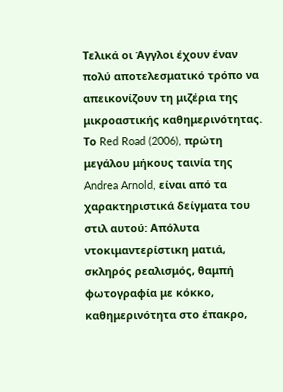Τελικά οι Άγγλοι έχουν έναν πολύ αποτελεσματικό τρόπο να απεικονίζουν τη μιζέρια της μικροαστικής καθημερινότητας. Το Red Road (2006), πρώτη μεγάλου μήκους ταινία της Andrea Arnold, είναι από τα χαρακτηριστικά δείγματα του στιλ αυτού: Απόλυτα ντοκιμαντερίστικη ματιά, σκληρός ρεαλισμός, θαμπή φωτογραφία με κόκκο, καθημερινότητα στο έπακρο,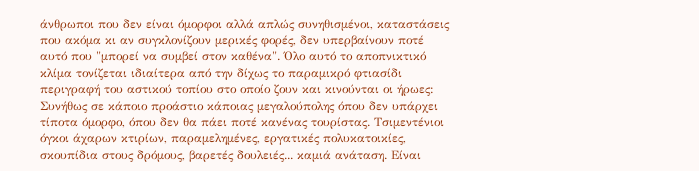άνθρωποι που δεν είναι όμορφοι αλλά απλώς συνηθισμένοι, καταστάσεις που ακόμα κι αν συγκλονίζουν μερικές φορές, δεν υπερβαίνουν ποτέ αυτό που "μπορεί να συμβεί στον καθένα". Όλο αυτό το αποπνικτικό κλίμα τονίζεται ιδιαίτερα από την δίχως το παραμικρό φτιασίδι περιγραφή του αστικού τοπίου στο οποίο ζουν και κινούνται οι ήρωες: Συνήθως σε κάποιο προάστιο κάποιας μεγαλούπολης όπου δεν υπάρχει τίποτα όμορφο, όπου δεν θα πάει ποτέ κανένας τουρίστας. Τσιμεντένιοι όγκοι άχαρων κτιρίων, παραμελημένες, εργατικές πολυκατοικίες, σκουπίδια στους δρόμους, βαρετές δουλειές... καμιά ανάταση. Είναι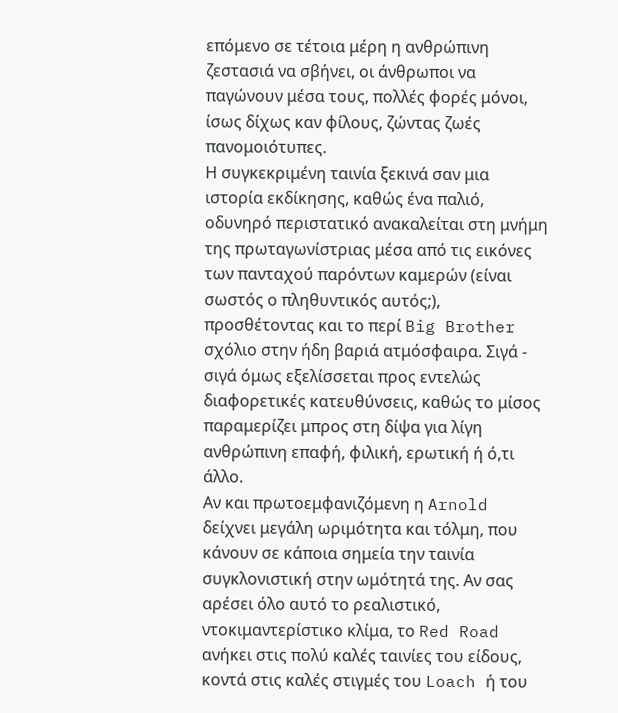επόμενο σε τέτοια μέρη η ανθρώπινη ζεστασιά να σβήνει, οι άνθρωποι να παγώνουν μέσα τους, πολλές φορές μόνοι, ίσως δίχως καν φίλους, ζώντας ζωές πανομοιότυπες.
Η συγκεκριμένη ταινία ξεκινά σαν μια ιστορία εκδίκησης, καθώς ένα παλιό, οδυνηρό περιστατικό ανακαλείται στη μνήμη της πρωταγωνίστριας μέσα από τις εικόνες των πανταχού παρόντων καμερών (είναι σωστός ο πληθυντικός αυτός;), προσθέτοντας και το περί Big Brother σχόλιο στην ήδη βαριά ατμόσφαιρα. Σιγά - σιγά όμως εξελίσσεται προς εντελώς διαφορετικές κατευθύνσεις, καθώς το μίσος παραμερίζει μπρος στη δίψα για λίγη ανθρώπινη επαφή, φιλική, ερωτική ή ό,τι άλλο.
Αν και πρωτοεμφανιζόμενη η Arnold δείχνει μεγάλη ωριμότητα και τόλμη, που κάνουν σε κάποια σημεία την ταινία συγκλονιστική στην ωμότητά της. Αν σας αρέσει όλο αυτό το ρεαλιστικό, ντοκιμαντερίστικο κλίμα, το Red Road ανήκει στις πολύ καλές ταινίες του είδους, κοντά στις καλές στιγμές του Loach ή του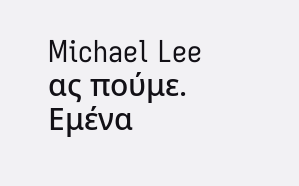Michael Lee ας πούμε. Εμένα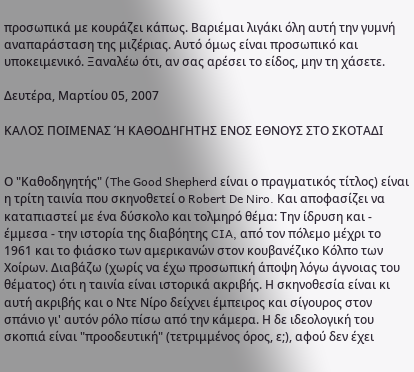προσωπικά με κουράζει κάπως. Βαριέμαι λιγάκι όλη αυτή την γυμνή αναπαράσταση της μιζέριας. Αυτό όμως είναι προσωπικό και υποκειμενικό. Ξαναλέω ότι, αν σας αρέσει το είδος, μην τη χάσετε.

Δευτέρα, Μαρτίου 05, 2007

ΚΑΛΟΣ ΠΟΙΜΕΝΑΣ Ή ΚΑΘΟΔΗΓΗΤΗΣ ΕΝΟΣ ΕΘΝΟΥΣ ΣΤΟ ΣΚΟΤΑΔΙ


Ο "Καθοδηγητής" (The Good Shepherd είναι ο πραγματικός τίτλος) είναι η τρίτη ταινία που σκηνοθετεί ο Robert De Niro. Και αποφασίζει να καταπιαστεί με ένα δύσκολο και τολμηρό θέμα: Την ίδρυση και - έμμεσα - την ιστορία της διαβόητης CIA, από τον πόλεμο μέχρι το 1961 και το φιάσκο των αμερικανών στον κουβανέζικο Κόλπο των Χοίρων. Διαβάζω (χωρίς να έχω προσωπική άποψη λόγω άγνοιας του θέματος) ότι η ταινία είναι ιστορικά ακριβής. Η σκηνοθεσία είναι κι αυτή ακριβής και ο Ντε Νίρο δείχνει έμπειρος και σίγουρος στον σπάνιο γι' αυτόν ρόλο πίσω από την κάμερα. Η δε ιδεολογική του σκοπιά είναι "προοδευτική" (τετριμμένος όρος, ε;), αφού δεν έχει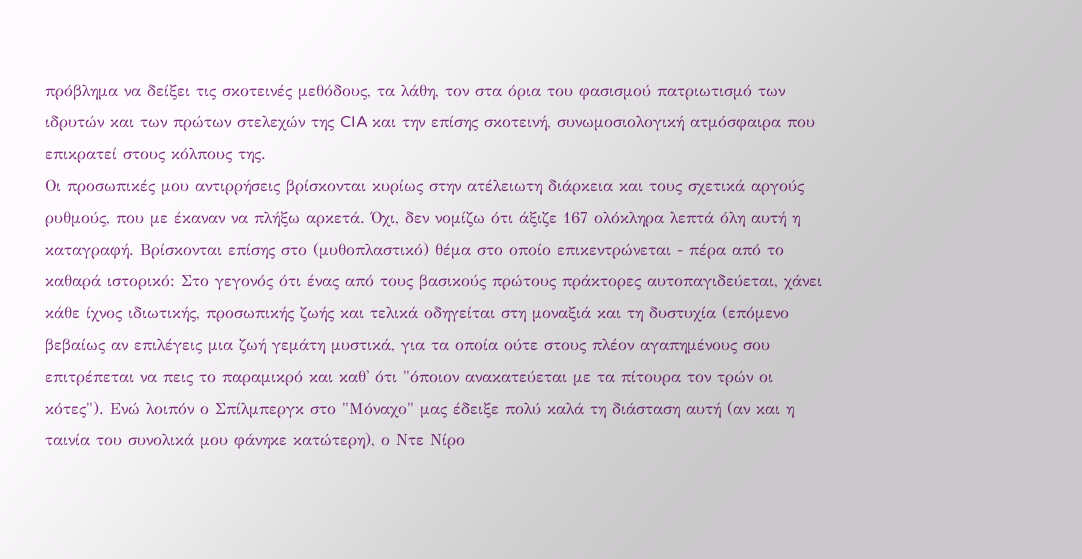πρόβλημα να δείξει τις σκοτεινές μεθόδους, τα λάθη, τον στα όρια του φασισμού πατριωτισμό των ιδρυτών και των πρώτων στελεχών της CIA και την επίσης σκοτεινή, συνωμοσιολογική ατμόσφαιρα που επικρατεί στους κόλπους της.
Οι προσωπικές μου αντιρρήσεις βρίσκονται κυρίως στην ατέλειωτη διάρκεια και τους σχετικά αργούς ρυθμούς, που με έκαναν να πλήξω αρκετά. Όχι, δεν νομίζω ότι άξιζε 167 ολόκληρα λεπτά όλη αυτή η καταγραφή. Βρίσκονται επίσης στο (μυθοπλαστικό) θέμα στο οποίο επικεντρώνεται - πέρα από το καθαρά ιστορικό: Στο γεγονός ότι ένας από τους βασικούς πρώτους πράκτορες αυτοπαγιδεύεται, χάνει κάθε ίχνος ιδιωτικής, προσωπικής ζωής και τελικά οδηγείται στη μοναξιά και τη δυστυχία (επόμενο βεβαίως αν επιλέγεις μια ζωή γεμάτη μυστικά, για τα οποία ούτε στους πλέον αγαπημένους σου επιτρέπεται να πεις το παραμικρό και καθ' ότι "όποιον ανακατεύεται με τα πίτουρα τον τρών οι κότες"). Ενώ λοιπόν ο Σπίλμπεργκ στο "Μόναχο" μας έδειξε πολύ καλά τη διάσταση αυτή (αν και η ταινία του συνολικά μου φάνηκε κατώτερη), ο Ντε Νίρο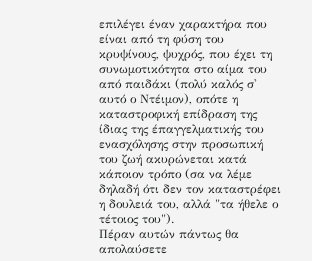επιλέγει έναν χαρακτήρα που είναι από τη φύση του κρυψίνους, ψυχρός, που έχει τη συνωμοτικότητα στο αίμα του από παιδάκι (πολύ καλός σ' αυτό ο Ντέιμον), οπότε η καταστροφική επίδραση της ίδιας της έπαγγελματικής του ενασχόλησης στην προσωπική του ζωή ακυρώνεται κατά κάποιον τρόπο (σα να λέμε δηλαδή ότι δεν τον καταστρέφει η δουλειά του, αλλά "τα ήθελε ο τέτοιος του").
Πέραν αυτών πάντως θα απολαύσετε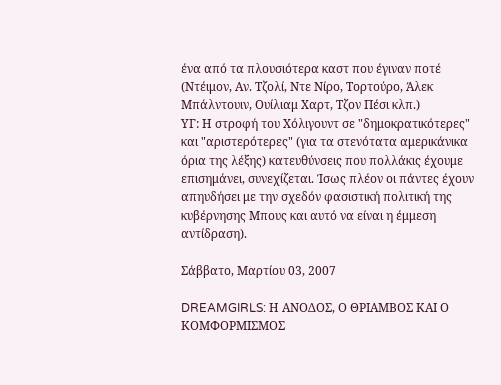ένα από τα πλουσιότερα καστ που έγιναν ποτέ (Ντέιμον, Αν. Τζολί, Ντε Νίρο, Τορτούρο, Άλεκ Μπάλντουιν, Ουίλιαμ Χαρτ, Τζον Πέσι κλπ.)
ΥΓ: Η στροφή του Χόλιγουντ σε "δημοκρατικότερες" και "αριστερότερες" (για τα στενότατα αμερικάνικα όρια της λέξης) κατευθύνσεις που πολλάκις έχουμε επισημάνει, συνεχίζεται. Ίσως πλέον οι πάντες έχουν απηυδήσει με την σχεδόν φασιστική πολιτική της κυβέρνησης Μπους και αυτό να είναι η έμμεση αντίδραση).

Σάββατο, Μαρτίου 03, 2007

DREAMGIRLS: Η ΑΝΟΔΟΣ, Ο ΘΡΙΑΜΒΟΣ ΚΑΙ Ο ΚΟΜΦΟΡΜΙΣΜΟΣ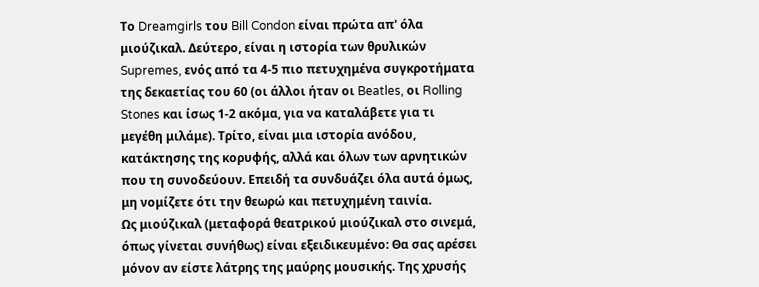Το Dreamgirls του Bill Condon είναι πρώτα απ' όλα μιούζικαλ. Δεύτερο, είναι η ιστορία των θρυλικών Supremes, ενός από τα 4-5 πιο πετυχημένα συγκροτήματα της δεκαετίας του 60 (οι άλλοι ήταν οι Beatles, οι Rolling Stones και ίσως 1-2 ακόμα, για να καταλάβετε για τι μεγέθη μιλάμε). Τρίτο, είναι μια ιστορία ανόδου, κατάκτησης της κορυφής, αλλά και όλων των αρνητικών που τη συνοδεύουν. Επειδή τα συνδυάζει όλα αυτά όμως, μη νομίζετε ότι την θεωρώ και πετυχημένη ταινία.
Ως μιούζικαλ (μεταφορά θεατρικού μιούζικαλ στο σινεμά, όπως γίνεται συνήθως) είναι εξειδικευμένο: Θα σας αρέσει μόνον αν είστε λάτρης της μαύρης μουσικής. Της χρυσής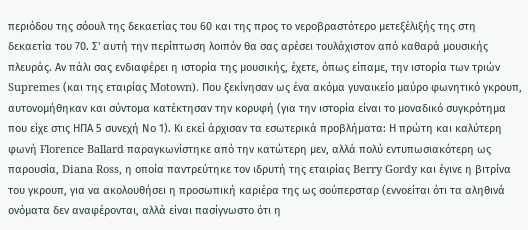περιόδου της σόουλ της δεκαετίας του 60 και της προς το νεροβραστότερο μετεξέλιξής της στη δεκαετία του 70. Σ' αυτή την περίπτωση λοιπόν θα σας αρέσει τουλάχιστον από καθαρά μουσικής πλευράς. Αν πάλι σας ενδιαφέρει η ιστορία της μουσικής, έχετε, όπως είπαμε, την ιστορία των τριών Supremes (και της εταιρίας Motown). Που ξεκίνησαν ως ένα ακόμα γυναικείο μαύρο φωνητικό γκρουπ, αυτονομήθηκαν και σύντομα κατέκτησαν την κορυφή (για την ιστορία είναι το μοναδικό συγκρότημα που είχε στις ΗΠΑ 5 συνεχή Νο 1). Κι εκεί άρχισαν τα εσωτερικά προβλήματα: Η πρώτη και καλύτερη φωνή Florence Ballard παραγκωνίστηκε από την κατώτερη μεν, αλλά πολύ εντυπωσιακότερη ως παρουσία, Diana Ross, η οποία παντρεύτηκε τον ιδρυτή της εταιρίας Berry Gordy και έγινε η βιτρίνα του γκρουπ, για να ακολουθήσει η προσωπική καριέρα της ως σούπερσταρ (εννοείται ότι τα αληθινά ονόματα δεν αναφέρονται, αλλά είναι πασίγνωστο ότι η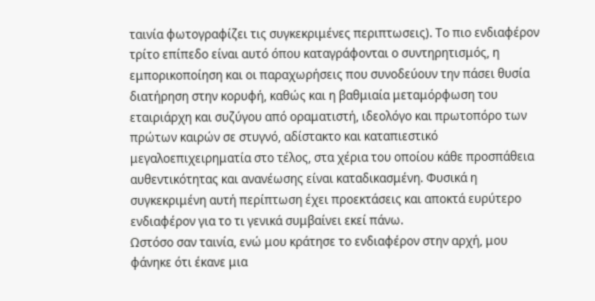ταινία φωτογραφίζει τις συγκεκριμένες περιπτωσεις). Το πιο ενδιαφέρον τρίτο επίπεδο είναι αυτό όπου καταγράφονται ο συντηρητισμός, η εμπορικοποίηση και οι παραχωρήσεις που συνοδεύουν την πάσει θυσία διατήρηση στην κορυφή, καθώς και η βαθμιαία μεταμόρφωση του εταιριάρχη και συζύγου από οραματιστή, ιδεολόγο και πρωτοπόρο των πρώτων καιρών σε στυγνό, αδίστακτο και καταπιεστικό μεγαλοεπιχειρηματία στο τέλος, στα χέρια του οποίου κάθε προσπάθεια αυθεντικότητας και ανανέωσης είναι καταδικασμένη. Φυσικά η συγκεκριμένη αυτή περίπτωση έχει προεκτάσεις και αποκτά ευρύτερο ενδιαφέρον για το τι γενικά συμβαίνει εκεί πάνω.
Ωστόσο σαν ταινία, ενώ μου κράτησε το ενδιαφέρον στην αρχή, μου φάνηκε ότι έκανε μια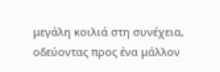μεγάλη κοιλιά στη συνέχεια, οδεύοντας προς ένα μάλλον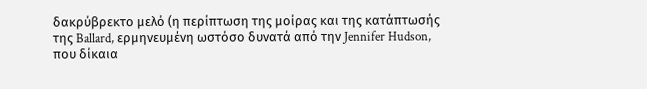δακρύβρεκτο μελό (η περίπτωση της μοίρας και της κατάπτωσής της Ballard, ερμηνευμένη ωστόσο δυνατά από την Jennifer Hudson, που δίκαια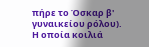πήρε το Όσκαρ β' γυναικείου ρόλου). Η οποία κοιλιά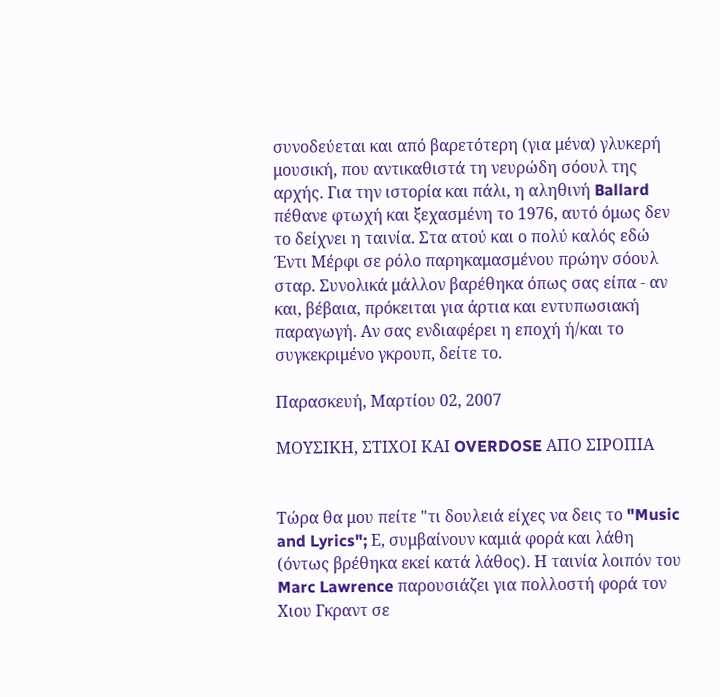συνοδεύεται και από βαρετότερη (για μένα) γλυκερή μουσική, που αντικαθιστά τη νευρώδη σόουλ της αρχής. Για την ιστορία και πάλι, η αληθινή Ballard πέθανε φτωχή και ξεχασμένη το 1976, αυτό όμως δεν το δείχνει η ταινία. Στα ατού και ο πολύ καλός εδώ Έντι Μέρφι σε ρόλο παρηκαμασμένου πρώην σόουλ σταρ. Συνολικά μάλλον βαρέθηκα όπως σας είπα - αν και, βέβαια, πρόκειται για άρτια και εντυπωσιακή παραγωγή. Αν σας ενδιαφέρει η εποχή ή/και το συγκεκριμένο γκρουπ, δείτε το.

Παρασκευή, Μαρτίου 02, 2007

ΜΟΥΣΙΚΗ, ΣΤΙΧΟΙ ΚΑΙ OVERDOSE ΑΠΟ ΣΙΡΟΠΙΑ


Τώρα θα μου πείτε "τι δουλειά είχες να δεις το "Music and Lyrics"; Ε, συμβαίνουν καμιά φορά και λάθη (όντως βρέθηκα εκεί κατά λάθος). Η ταινία λοιπόν του Marc Lawrence παρουσιάζει για πολλοστή φορά τον Χιου Γκραντ σε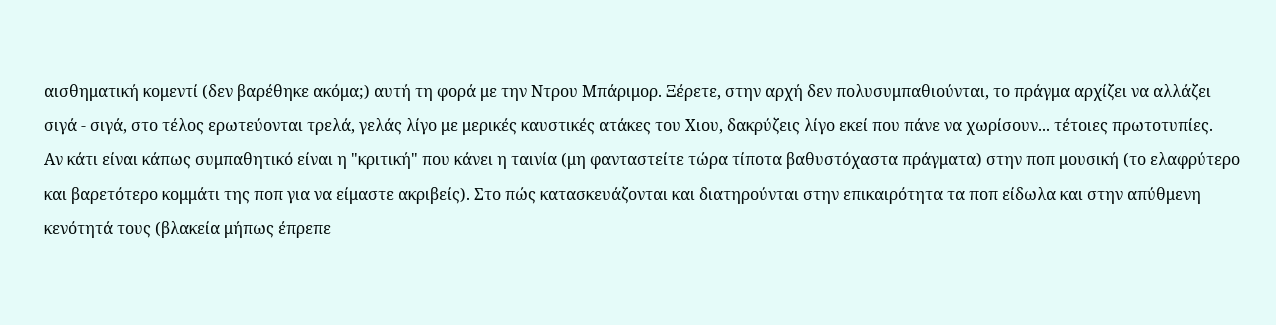αισθηματική κομεντί (δεν βαρέθηκε ακόμα;) αυτή τη φορά με την Ντρου Μπάριμορ. Ξέρετε, στην αρχή δεν πολυσυμπαθιούνται, το πράγμα αρχίζει να αλλάζει σιγά - σιγά, στο τέλος ερωτεύονται τρελά, γελάς λίγο με μερικές καυστικές ατάκες του Χιου, δακρύζεις λίγο εκεί που πάνε να χωρίσουν... τέτοιες πρωτοτυπίες.
Αν κάτι είναι κάπως συμπαθητικό είναι η "κριτική" που κάνει η ταινία (μη φανταστείτε τώρα τίποτα βαθυστόχαστα πράγματα) στην ποπ μουσική (το ελαφρύτερο και βαρετότερο κομμάτι της ποπ για να είμαστε ακριβείς). Στο πώς κατασκευάζονται και διατηρούνται στην επικαιρότητα τα ποπ είδωλα και στην απύθμενη κενότητά τους (βλακεία μήπως έπρεπε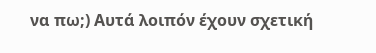να πω;) Αυτά λοιπόν έχουν σχετική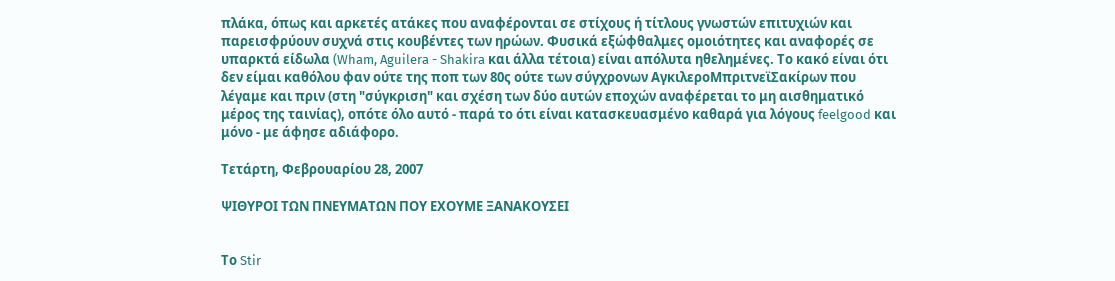πλάκα, όπως και αρκετές ατάκες που αναφέρονται σε στίχους ή τίτλους γνωστών επιτυχιών και παρεισφρύουν συχνά στις κουβέντες των ηρώων. Φυσικά εξώφθαλμες ομοιότητες και αναφορές σε υπαρκτά είδωλα (Wham, Aguilera - Shakira και άλλα τέτοια) είναι απόλυτα ηθελημένες. Το κακό είναι ότι δεν είμαι καθόλου φαν ούτε της ποπ των 80ς ούτε των σύγχρονων ΑγκιλεροΜπριτνεϊΣακίρων που λέγαμε και πριν (στη "σύγκριση" και σχέση των δύο αυτών εποχών αναφέρεται το μη αισθηματικό μέρος της ταινίας), οπότε όλο αυτό - παρά το ότι είναι κατασκευασμένο καθαρά για λόγους feelgood και μόνο - με άφησε αδιάφορο.

Τετάρτη, Φεβρουαρίου 28, 2007

ΨΙΘΥΡΟΙ ΤΩΝ ΠΝΕΥΜΑΤΩΝ ΠΟΥ ΕΧΟΥΜΕ ΞΑΝΑΚΟΥΣΕΙ


Το Stir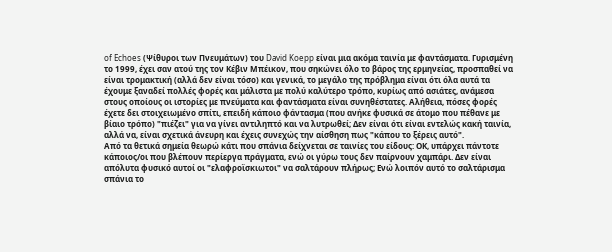of Echoes (Ψίθυροι των Πνευμάτων) του David Koepp είναι μια ακόμα ταινία με φαντάσματα. Γυρισμένη το 1999, έχει σαν ατού της τον Κέβιν Μπέικον, που σηκώνει όλο το βάρος της ερμηνείας, προσπαθεί να είναι τρομακτική (αλλά δεν είναι τόσο) και γενικά, το μεγάλο της πρόβλημα είναι ότι όλα αυτά τα έχουμε ξαναδεί πολλές φορές και μάλιστα με πολύ καλύτερο τρόπο, κυρίως από ασιάτες, ανάμεσα στους οποίους οι ιστορίες με πνεύματα και φαντάσματα είναι συνηθέστατες. Αλήθεια, πόσες φορές έχετε δει στοιχειωμένο σπίτι, επειδή κάποιο φάντασμα (που ανήκε φυσικά σε άτομο που πέθανε με βίαιο τρόπο) "πιέζει" για να γίνει αντιληπτό και να λυτρωθεί; Δεν είναι ότι είναι εντελώς κακή ταινία, αλλά να, είναι σχετικά άνευρη και έχεις συνεχώς την αίσθηση πως "κάπου το ξέρεις αυτό".
Από τα θετικά σημεία θεωρώ κάτι που σπάνια δείχνεται σε ταινίες του είδους: ΟΚ, υπάρχει πάντοτε κάποιος/οι που βλέπουν περίεργα πράγματα, ενώ οι γύρω τους δεν παίρνουν χαμπάρι. Δεν είναι απόλυτα φυσικό αυτοί οι "ελαφροϊσκιωτοι" να σαλτάρουν πλήρως; Ενώ λοιπόν αυτό το σαλτάρισμα σπάνια το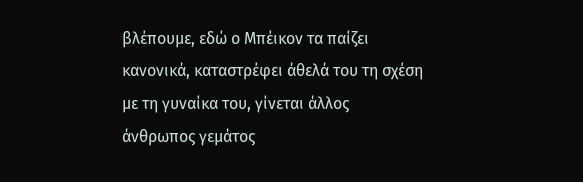βλέπουμε, εδώ ο Μπέικον τα παίζει κανονικά, καταστρέφει άθελά του τη σχέση με τη γυναίκα του, γίνεται άλλος άνθρωπος γεμάτος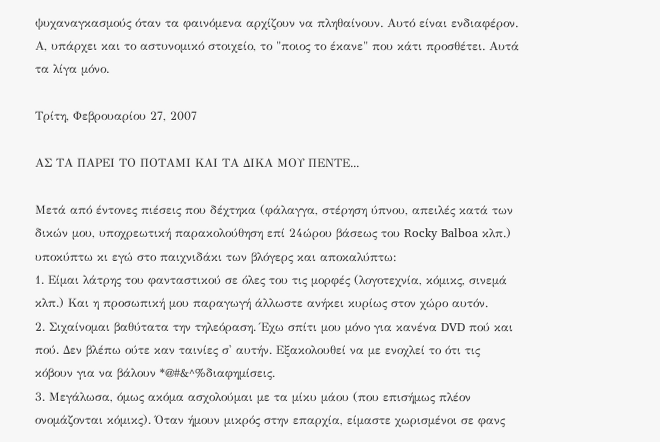ψυχαναγκασμούς όταν τα φαινόμενα αρχίζουν να πληθαίνουν. Αυτό είναι ενδιαφέρον. Α, υπάρχει και το αστυνομικό στοιχείο, το "ποιος το έκανε" που κάτι προσθέτει. Αυτά τα λίγα μόνο.

Τρίτη, Φεβρουαρίου 27, 2007

ΑΣ ΤΑ ΠΑΡΕΙ ΤΟ ΠΟΤΑΜΙ ΚΑΙ ΤΑ ΔΙΚΑ ΜΟΥ ΠΕΝΤΕ...

Μετά από έντονες πιέσεις που δέχτηκα (φάλαγγα, στέρηση ύπνου, απειλές κατά των δικών μου, υποχρεωτική παρακολούθηση επί 24ώρου βάσεως του Rocky Balboa κλπ.) υποκύπτω κι εγώ στο παιχνιδάκι των βλόγερς και αποκαλύπτω:
1. Είμαι λάτρης του φανταστικού σε όλες του τις μορφές (λογοτεχνία, κόμικς, σινεμά κλπ.) Και η προσωπική μου παραγωγή άλλωστε ανήκει κυρίως στον χώρο αυτόν.
2. Σιχαίνομαι βαθύτατα την τηλεόραση. Έχω σπίτι μου μόνο για κανένα DVD πού και πού. Δεν βλέπω ούτε καν ταινίες σ' αυτήν. Εξακολουθεί να με ενοχλεί το ότι τις κόβουν για να βάλουν *@#&^%διαφημίσεις.
3. Μεγάλωσα, όμως ακόμα ασχολούμαι με τα μίκυ μάου (που επισήμως πλέον ονομάζονται κόμικς). Όταν ήμουν μικρός στην επαρχία, είμαστε χωρισμένοι σε φανς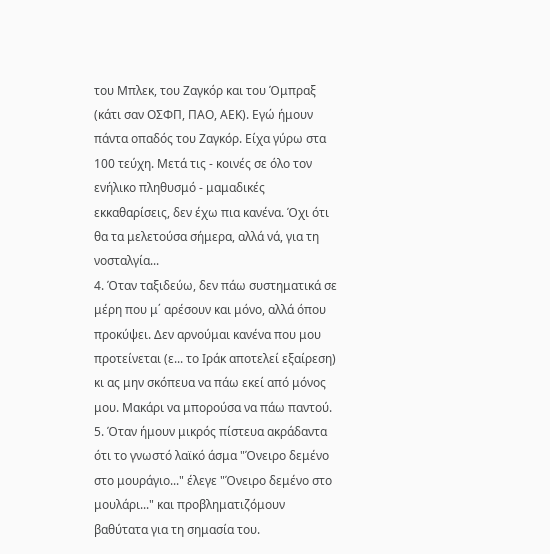του Μπλεκ, του Ζαγκόρ και του Όμπραξ (κάτι σαν ΟΣΦΠ, ΠΑΟ, ΑΕΚ). Εγώ ήμουν πάντα οπαδός του Ζαγκόρ. Είχα γύρω στα 100 τεύχη. Μετά τις - κοινές σε όλο τον ενήλικο πληθυσμό - μαμαδικές εκκαθαρίσεις, δεν έχω πια κανένα. Όχι ότι θα τα μελετούσα σήμερα, αλλά νά, για τη νοσταλγία...
4. Όταν ταξιδεύω, δεν πάω συστηματικά σε μέρη που μ΄ αρέσουν και μόνο, αλλά όπου προκύψει. Δεν αρνούμαι κανένα που μου προτείνεται (ε... το Ιράκ αποτελεί εξαίρεση) κι ας μην σκόπευα να πάω εκεί από μόνος μου. Μακάρι να μπορούσα να πάω παντού.
5. Όταν ήμουν μικρός πίστευα ακράδαντα ότι το γνωστό λαϊκό άσμα "Όνειρο δεμένο στο μουράγιο..." έλεγε "Όνειρο δεμένο στο μουλάρι..." και προβληματιζόμουν βαθύτατα για τη σημασία του.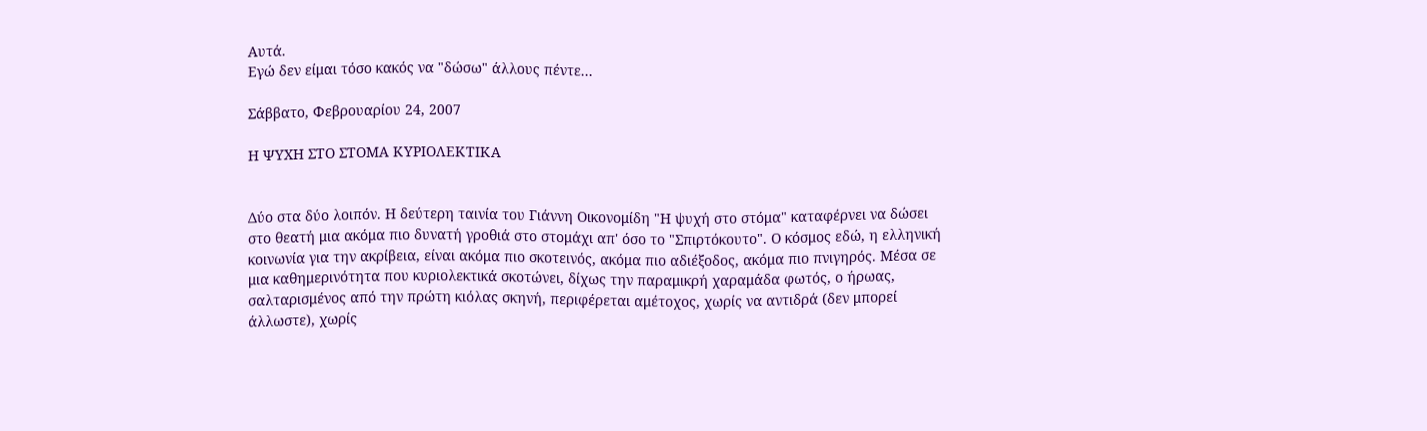Αυτά.
Εγώ δεν είμαι τόσο κακός να "δώσω" άλλους πέντε...

Σάββατο, Φεβρουαρίου 24, 2007

Η ΨΥΧΗ ΣΤΟ ΣΤΟΜΑ ΚΥΡΙΟΛΕΚΤΙΚΑ


Δύο στα δύο λοιπόν. Η δεύτερη ταινία του Γιάννη Οικονομίδη "Η ψυχή στο στόμα" καταφέρνει να δώσει στο θεατή μια ακόμα πιο δυνατή γροθιά στο στομάχι απ' όσο το "Σπιρτόκουτο". Ο κόσμος εδώ, η ελληνική κοινωνία για την ακρίβεια, είναι ακόμα πιο σκοτεινός, ακόμα πιο αδιέξοδος, ακόμα πιο πνιγηρός. Μέσα σε μια καθημερινότητα που κυριολεκτικά σκοτώνει, δίχως την παραμικρή χαραμάδα φωτός, ο ήρωας, σαλταρισμένος από την πρώτη κιόλας σκηνή, περιφέρεται αμέτοχος, χωρίς να αντιδρά (δεν μπορεί άλλωστε), χωρίς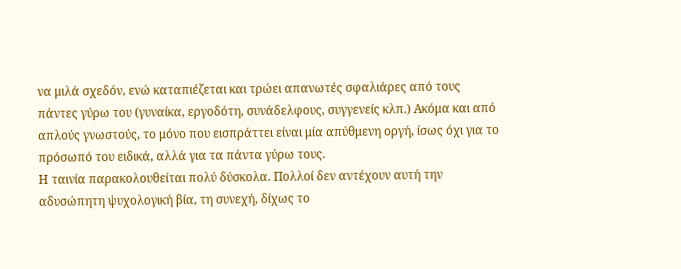να μιλά σχεδόν, ενώ καταπιέζεται και τρώει απανωτές σφαλιάρες από τους πάντες γύρω του (γυναίκα, εργοδότη, συνάδελφους, συγγενείς κλπ.) Ακόμα και από απλούς γνωστούς, το μόνο που εισπράττει είναι μία απύθμενη οργή, ίσως όχι για το πρόσωπό του ειδικά, αλλά για τα πάντα γύρω τους.
Η ταινία παρακολουθείται πολύ δύσκολα. Πολλοί δεν αντέχουν αυτή την αδυσώπητη ψυχολογική βία, τη συνεχή, δίχως το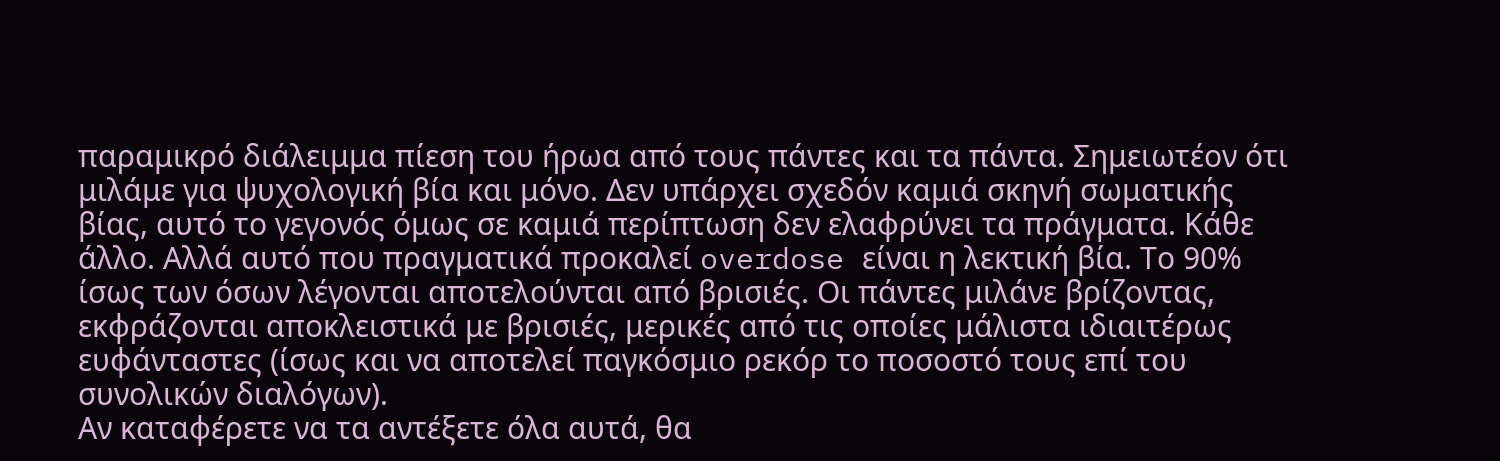παραμικρό διάλειμμα πίεση του ήρωα από τους πάντες και τα πάντα. Σημειωτέον ότι μιλάμε για ψυχολογική βία και μόνο. Δεν υπάρχει σχεδόν καμιά σκηνή σωματικής βίας, αυτό το γεγονός όμως σε καμιά περίπτωση δεν ελαφρύνει τα πράγματα. Κάθε άλλο. Αλλά αυτό που πραγματικά προκαλεί overdose είναι η λεκτική βία. Το 90% ίσως των όσων λέγονται αποτελούνται από βρισιές. Οι πάντες μιλάνε βρίζοντας, εκφράζονται αποκλειστικά με βρισιές, μερικές από τις οποίες μάλιστα ιδιαιτέρως ευφάνταστες (ίσως και να αποτελεί παγκόσμιο ρεκόρ το ποσοστό τους επί του συνολικών διαλόγων).
Αν καταφέρετε να τα αντέξετε όλα αυτά, θα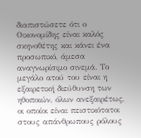διαπιστώσετε ότι ο Οικονομίδης είναι καλός σκηνοθέτης και κάνει ένα προσωπικό, άμεσα αναγνωρίσιμο σινεμά. Το μεγάλο ατού του είναι η εξαιρετική διεύθυνση των ηθοποιών, όλων ανεξαιρέτως, οι οποίοι είναι πειστικότατοι στους απάνθρωπους ρόλους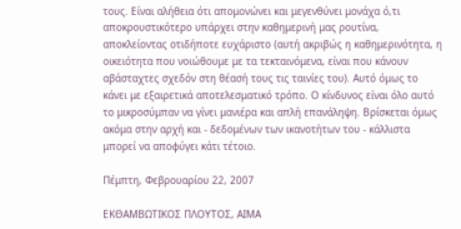τους. Είναι αλήθεια ότι απομονώνει και μεγενθύνει μονάχα ό,τι αποκρουστικότερο υπάρχει στην καθημερινή μας ρουτίνα, αποκλείοντας οτιδήποτε ευχάριστο (αυτή ακριβώς η καθημερινότητα, η οικειότητα που νοιώθουμε με τα τεκταινόμενα, είναι που κάνουν αβάσταχτες σχεδόν στη θέασή τους τις ταινίες του). Αυτό όμως το κάνει με εξαιρετικά αποτελεσματικό τρόπο. Ο κίνδυνος είναι όλο αυτό το μικροσύμπαν να γίνει μανιέρα και απλή επανάληψη. Βρίσκεται όμως ακόμα στην αρχή και - δεδομένων των ικανοτήτων του - κάλλιστα μπορεί να αποφύγει κάτι τέτοιο.

Πέμπτη, Φεβρουαρίου 22, 2007

ΕΚΘΑΜΒΩΤΙΚΟΣ ΠΛΟΥΤΟΣ, ΑΙΜΑ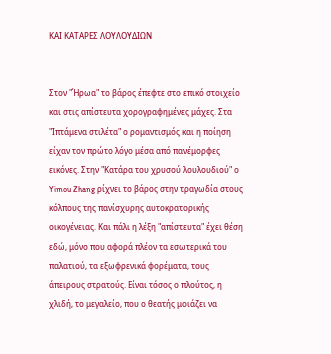ΚΑΙ ΚΑΤΑΡΕΣ ΛΟΥΛΟΥΔΙΩΝ


Στον "Ήρωα" το βάρος έπεφτε στο επικό στοιχείο και στις απίστευτα χορογραφημένες μάχες. Στα "Ιπτάμενα στιλέτα" ο ρομαντισμός και η ποίηση είχαν τον πρώτο λόγο μέσα από πανέμορφες εικόνες. Στην "Κατάρα του χρυσού λουλουδιού" ο Yimou Zhang ρίχνει το βάρος στην τραγωδία στους κόλπους της πανίσχυρης αυτοκρατορικής οικογένειας. Και πάλι η λέξη "απίστευτα" έχει θέση εδώ, μόνο που αφορά πλέον τα εσωτερικά του παλατιού, τα εξωφρενικά φορέματα, τους άπειρους στρατούς. Είναι τόσος ο πλούτος, η χλιδή, το μεγαλείο, που ο θεατής μοιάζει να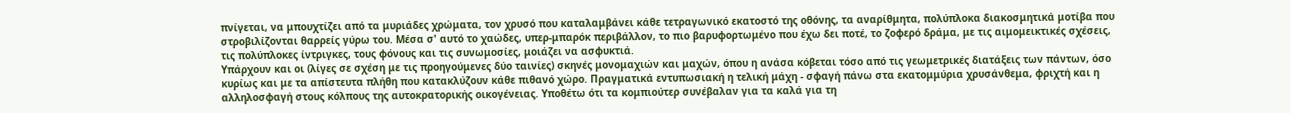πνίγεται, να μπουχτίζει από τα μυριάδες χρώματα, τον χρυσό που καταλαμβάνει κάθε τετραγωνικό εκατοστό της οθόνης, τα αναρίθμητα, πολύπλοκα διακοσμητικά μοτίβα που στροβιλίζονται θαρρείς γύρω του. Μέσα σ' αυτό το χαώδες, υπερ-μπαρόκ περιβάλλον, το πιο βαρυφορτωμένο που έχω δει ποτέ, το ζοφερό δράμα, με τις αιμομεικτικές σχέσεις, τις πολύπλοκες ίντριγκες, τους φόνους και τις συνωμοσίες, μοιάζει να ασφυκτιά.
Υπάρχουν και οι (λίγες σε σχέση με τις προηγούμενες δύο ταινίες) σκηνές μονομαχιών και μαχών, όπου η ανάσα κόβεται τόσο από τις γεωμετρικές διατάξεις των πάντων, όσο κυρίως και με τα απίστευτα πλήθη που κατακλύζουν κάθε πιθανό χώρο. Πραγματικά εντυπωσιακή η τελική μάχη - σφαγή πάνω στα εκατομμύρια χρυσάνθεμα, φριχτή και η αλληλοσφαγή στους κόλπους της αυτοκρατορικής οικογένειας. Υποθέτω ότι τα κομπιούτερ συνέβαλαν για τα καλά για τη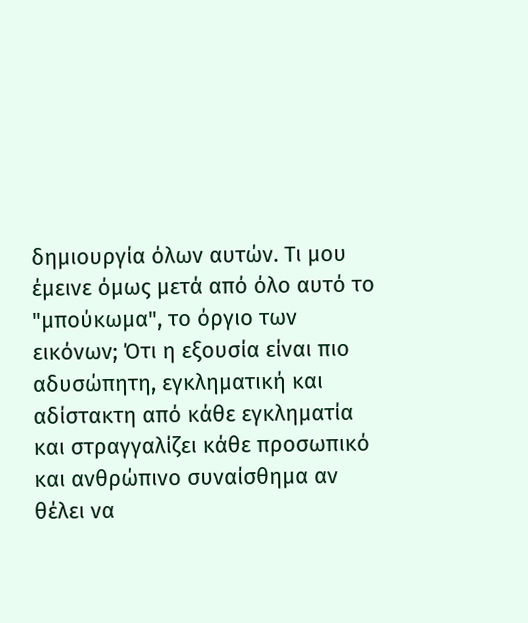δημιουργία όλων αυτών. Τι μου έμεινε όμως μετά από όλο αυτό το "μπούκωμα", το όργιο των εικόνων; Ότι η εξουσία είναι πιο αδυσώπητη, εγκληματική και αδίστακτη από κάθε εγκληματία και στραγγαλίζει κάθε προσωπικό και ανθρώπινο συναίσθημα αν θέλει να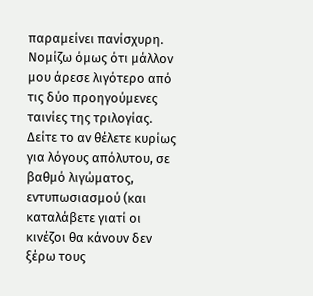παραμείνει πανίσχυρη.
Νομίζω όμως ότι μάλλον μου άρεσε λιγότερο από τις δύο προηγούμενες ταινίες της τριλογίας. Δείτε το αν θέλετε κυρίως για λόγους απόλυτου, σε βαθμό λιγώματος, εντυπωσιασμού (και καταλάβετε γιατί οι κινέζοι θα κάνουν δεν ξέρω τους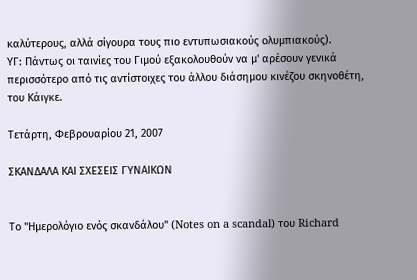καλύτερους, αλλά σίγουρα τους πιο εντυπωσιακούς ολυμπιακούς).
ΥΓ: Πάντως οι ταινίες του Γιμού εξακολουθούν να μ' αρέσουν γενικά περισσότερο από τις αντίστοιχες του άλλου διάσημου κινέζου σκηνοθέτη, του Κάιγκε.

Τετάρτη, Φεβρουαρίου 21, 2007

ΣΚΑΝΔΑΛΑ ΚΑΙ ΣΧΕΣΕΙΣ ΓΥΝΑΙΚΩΝ


Το "Ημερολόγιο ενός σκανδάλου" (Notes on a scandal) του Richard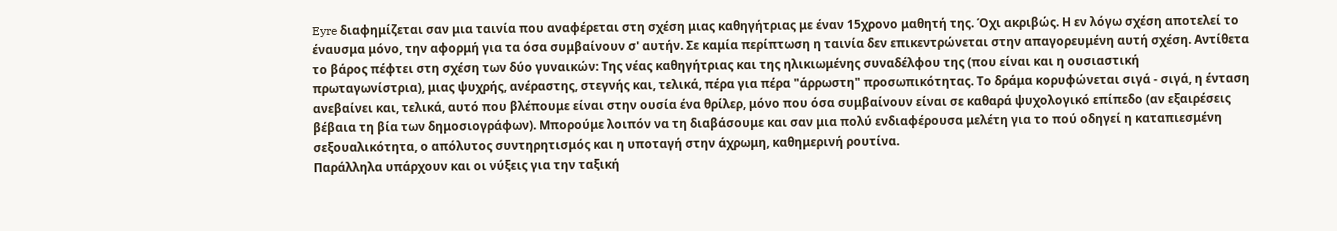Eyre διαφημίζεται σαν μια ταινία που αναφέρεται στη σχέση μιας καθηγήτριας με έναν 15χρονο μαθητή της. Όχι ακριβώς. Η εν λόγω σχέση αποτελεί το έναυσμα μόνο, την αφορμή για τα όσα συμβαίνουν σ' αυτήν. Σε καμία περίπτωση η ταινία δεν επικεντρώνεται στην απαγορευμένη αυτή σχέση. Αντίθετα το βάρος πέφτει στη σχέση των δύο γυναικών: Της νέας καθηγήτριας και της ηλικιωμένης συναδέλφου της (που είναι και η ουσιαστική πρωταγωνίστρια), μιας ψυχρής, ανέραστης, στεγνής και, τελικά, πέρα για πέρα "άρρωστη" προσωπικότητας. Το δράμα κορυφώνεται σιγά - σιγά, η ένταση ανεβαίνει και, τελικά, αυτό που βλέπουμε είναι στην ουσία ένα θρίλερ, μόνο που όσα συμβαίνουν είναι σε καθαρά ψυχολογικό επίπεδο (αν εξαιρέσεις βέβαια τη βία των δημοσιογράφων). Μπορούμε λοιπόν να τη διαβάσουμε και σαν μια πολύ ενδιαφέρουσα μελέτη για το πού οδηγεί η καταπιεσμένη σεξουαλικότητα, ο απόλυτος συντηρητισμός και η υποταγή στην άχρωμη, καθημερινή ρουτίνα.
Παράλληλα υπάρχουν και οι νύξεις για την ταξική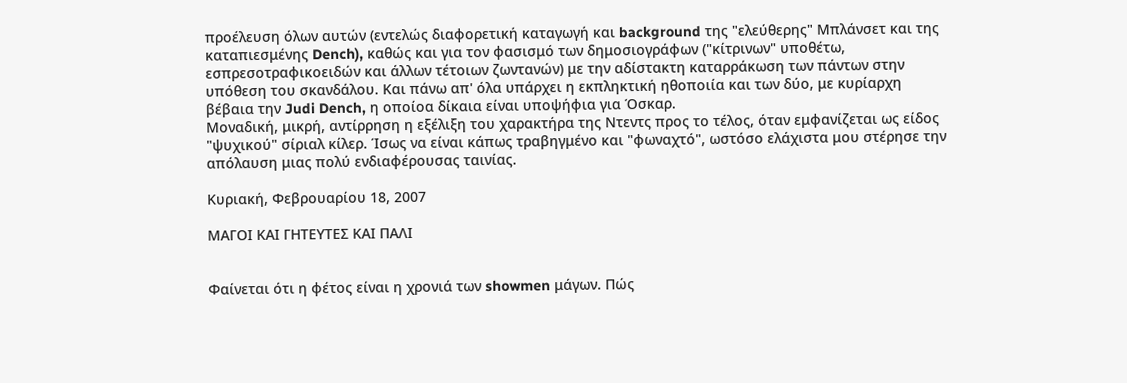προέλευση όλων αυτών (εντελώς διαφορετική καταγωγή και background της "ελεύθερης" Μπλάνσετ και της καταπιεσμένης Dench), καθώς και για τον φασισμό των δημοσιογράφων ("κίτρινων" υποθέτω, εσπρεσοτραφικοειδών και άλλων τέτοιων ζωντανών) με την αδίστακτη καταρράκωση των πάντων στην υπόθεση του σκανδάλου. Και πάνω απ' όλα υπάρχει η εκπληκτική ηθοποιία και των δύο, με κυρίαρχη βέβαια την Judi Dench, η οποίοα δίκαια είναι υποψήφια για Όσκαρ.
Μοναδική, μικρή, αντίρρηση η εξέλιξη του χαρακτήρα της Ντεντς προς το τέλος, όταν εμφανίζεται ως είδος "ψυχικού" σίριαλ κίλερ. Ίσως να είναι κάπως τραβηγμένο και "φωναχτό", ωστόσο ελάχιστα μου στέρησε την απόλαυση μιας πολύ ενδιαφέρουσας ταινίας.

Κυριακή, Φεβρουαρίου 18, 2007

ΜΑΓΟΙ ΚΑΙ ΓΗΤΕΥΤΕΣ ΚΑΙ ΠΑΛΙ


Φαίνεται ότι η φέτος είναι η χρονιά των showmen μάγων. Πώς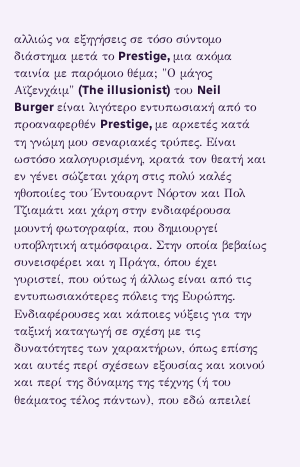αλλιώς να εξηγήσεις σε τόσο σύντομο διάστημα μετά το Prestige, μια ακόμα ταινία με παρόμοιο θέμα; "Ο μάγος Αϊζενχάιμ" (The illusionist) του Neil Burger είναι λιγότερο εντυπωσιακή από το προαναφερθέν Prestige, με αρκετές κατά τη γνώμη μου σεναριακές τρύπες. Είναι ωστόσο καλογυρισμένη, κρατά τον θεατή και εν γένει σώζεται χάρη στις πολύ καλές ηθοποιίες του Έντουαρντ Νόρτον και Πολ Τζιαμάτι και χάρη στην ενδιαφέρουσα μουντή φωτογραφία, που δημιουργεί υποβλητική ατμόσφαιρα. Στην οποία βεβαίως συνεισφέρει και η Πράγα, όπου έχει γυριστεί, που ούτως ή άλλως είναι από τις εντυπωσιακότερες πόλεις της Ευρώπης. Ενδιαφέρουσες και κάποιες νύξεις για την ταξική καταγωγή σε σχέση με τις δυνατότητες των χαρακτήρων, όπως επίσης και αυτές περί σχέσεων εξουσίας και κοινού και περί της δύναμης της τέχνης (ή του θεάματος τέλος πάντων), που εδώ απειλεί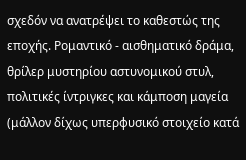σχεδόν να ανατρέψει το καθεστώς της εποχής. Ρομαντικό - αισθηματικό δράμα, θρίλερ μυστηρίου αστυνομικού στυλ, πολιτικές ίντριγκες και κάμποση μαγεία (μάλλον δίχως υπερφυσικό στοιχείο κατά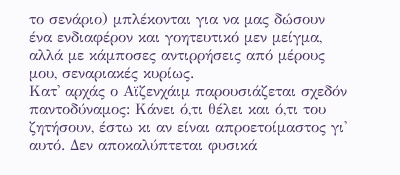το σενάριο) μπλέκονται για να μας δώσουν ένα ενδιαφέρον και γοητευτικό μεν μείγμα, αλλά με κάμποσες αντιρρήσεις από μέρους μου, σεναριακές κυρίως.
Κατ' αρχάς ο Αϊζενχάιμ παρουσιάζεται σχεδόν παντοδύναμος: Κάνει ό,τι θέλει και ό,τι του ζητήσουν, έστω κι αν είναι απροετοίμαστος γι' αυτό. Δεν αποκαλύπτεται φυσικά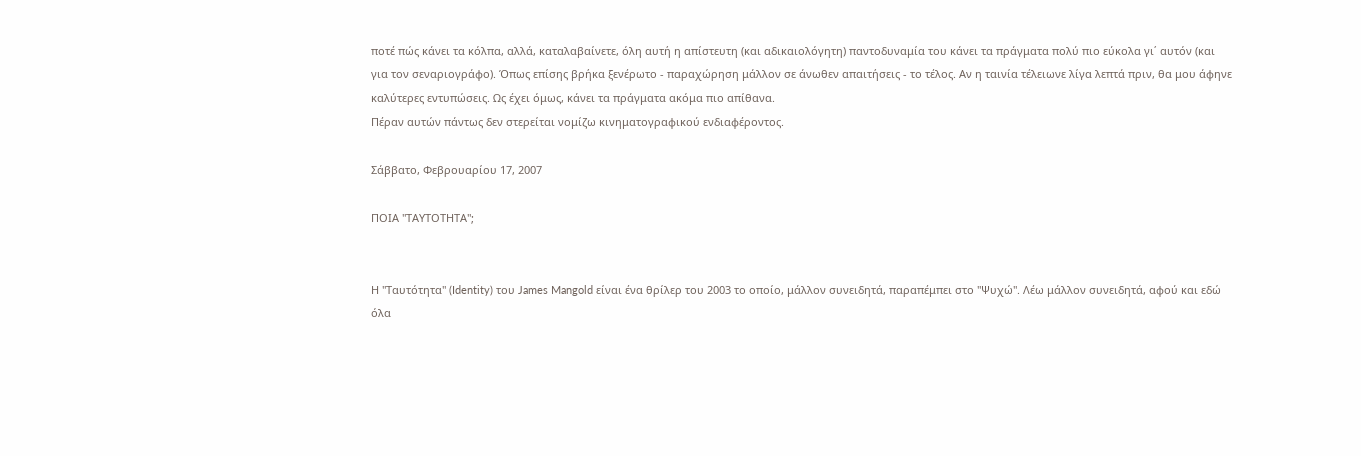ποτέ πώς κάνει τα κόλπα, αλλά, καταλαβαίνετε, όλη αυτή η απίστευτη (και αδικαιολόγητη) παντοδυναμία του κάνει τα πράγματα πολύ πιο εύκολα γι΄ αυτόν (και για τον σεναριογράφο). Όπως επίσης βρήκα ξενέρωτο - παραχώρηση μάλλον σε άνωθεν απαιτήσεις - το τέλος. Αν η ταινία τέλειωνε λίγα λεπτά πριν, θα μου άφηνε καλύτερες εντυπώσεις. Ως έχει όμως, κάνει τα πράγματα ακόμα πιο απίθανα.
Πέραν αυτών πάντως δεν στερείται νομίζω κινηματογραφικού ενδιαφέροντος.

Σάββατο, Φεβρουαρίου 17, 2007

ΠΟΙΑ "ΤΑΥΤΟΤΗΤΑ";


Η "Ταυτότητα" (Identity) του James Mangold είναι ένα θρίλερ του 2003 το οποίο, μάλλον συνειδητά, παραπέμπει στο "Ψυχώ". Λέω μάλλον συνειδητά, αφού και εδώ όλα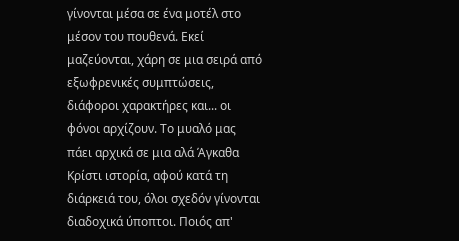γίνονται μέσα σε ένα μοτέλ στο μέσον του πουθενά. Εκεί μαζεύονται, χάρη σε μια σειρά από εξωφρενικές συμπτώσεις, διάφοροι χαρακτήρες και... οι φόνοι αρχίζουν. Το μυαλό μας πάει αρχικά σε μια αλά Άγκαθα Κρίστι ιστορία, αφού κατά τη διάρκειά του, όλοι σχεδόν γίνονται διαδοχικά ύποπτοι. Ποιός απ'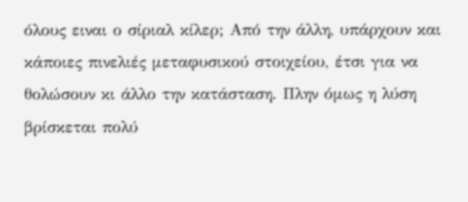όλους ειναι ο σίριαλ κίλερ; Από την άλλη, υπάρχουν και κάποιες πινελιές μεταφυσικού στοιχείου, έτσι για να θολώσουν κι άλλο την κατάσταση. Πλην όμως η λύση βρίσκεται πολύ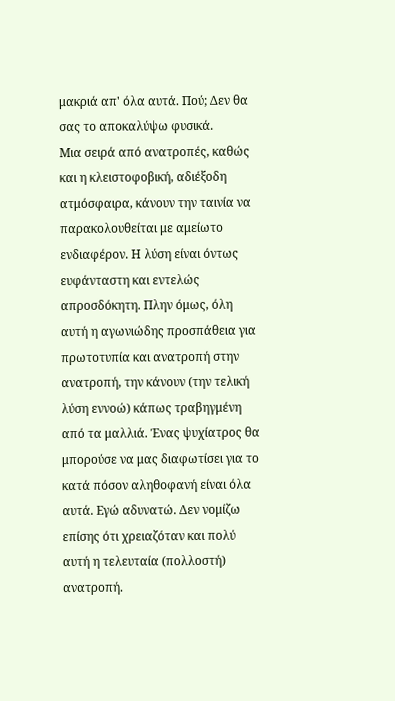μακριά απ' όλα αυτά. Πού; Δεν θα σας το αποκαλύψω φυσικά.
Μια σειρά από ανατροπές, καθώς και η κλειστοφοβική, αδιέξοδη ατμόσφαιρα, κάνουν την ταινία να παρακολουθείται με αμείωτο ενδιαφέρον. Η λύση είναι όντως ευφάνταστη και εντελώς απροσδόκητη. Πλην όμως, όλη αυτή η αγωνιώδης προσπάθεια για πρωτοτυπία και ανατροπή στην ανατροπή, την κάνουν (την τελική λύση εννοώ) κάπως τραβηγμένη από τα μαλλιά. Ένας ψυχίατρος θα μπορούσε να μας διαφωτίσει για το κατά πόσον αληθοφανή είναι όλα αυτά. Εγώ αδυνατώ. Δεν νομίζω επίσης ότι χρειαζόταν και πολύ αυτή η τελευταία (πολλοστή) ανατροπή.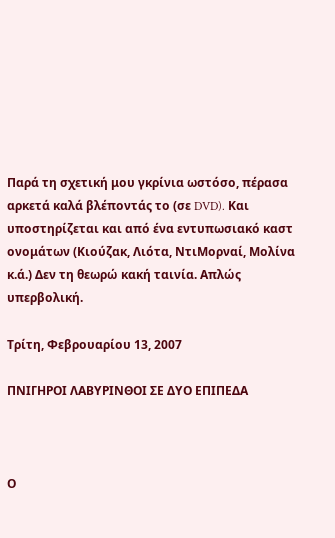Παρά τη σχετική μου γκρίνια ωστόσο, πέρασα αρκετά καλά βλέποντάς το (σε DVD). Και υποστηρίζεται και από ένα εντυπωσιακό καστ ονομάτων (Κιούζακ, Λιότα, ΝτιΜορναί, Μολίνα κ.ά.) Δεν τη θεωρώ κακή ταινία. Απλώς υπερβολική.

Τρίτη, Φεβρουαρίου 13, 2007

ΠΝΙΓΗΡΟΙ ΛΑΒΥΡΙΝΘΟΙ ΣΕ ΔΥΟ ΕΠΙΠΕΔΑ



Ο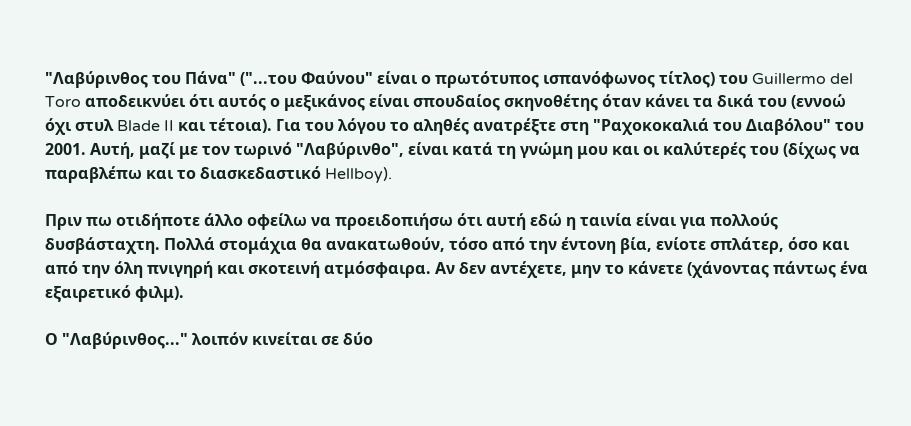"Λαβύρινθος του Πάνα" ("...του Φαύνου" είναι ο πρωτότυπος ισπανόφωνος τίτλος) του Guillermo del Toro αποδεικνύει ότι αυτός ο μεξικάνος είναι σπουδαίος σκηνοθέτης όταν κάνει τα δικά του (εννοώ όχι στυλ Blade II και τέτοια). Για του λόγου το αληθές ανατρέξτε στη "Ραχοκοκαλιά του Διαβόλου" του 2001. Αυτή, μαζί με τον τωρινό "Λαβύρινθο", είναι κατά τη γνώμη μου και οι καλύτερές του (δίχως να παραβλέπω και το διασκεδαστικό Hellboy).

Πριν πω οτιδήποτε άλλο οφείλω να προειδοπιήσω ότι αυτή εδώ η ταινία είναι για πολλούς δυσβάσταχτη. Πολλά στομάχια θα ανακατωθούν, τόσο από την έντονη βία, ενίοτε σπλάτερ, όσο και από την όλη πνιγηρή και σκοτεινή ατμόσφαιρα. Αν δεν αντέχετε, μην το κάνετε (χάνοντας πάντως ένα εξαιρετικό φιλμ).

Ο "Λαβύρινθος..." λοιπόν κινείται σε δύο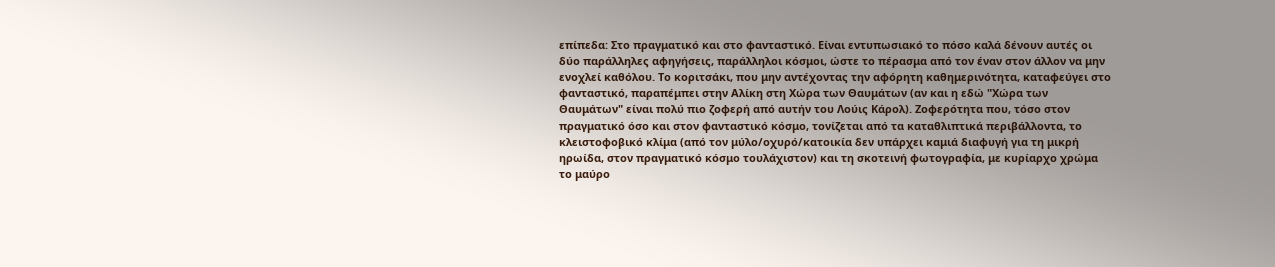επίπεδα: Στο πραγματικό και στο φανταστικό. Είναι εντυπωσιακό το πόσο καλά δένουν αυτές οι δύο παράλληλες αφηγήσεις, παράλληλοι κόσμοι, ώστε το πέρασμα από τον έναν στον άλλον να μην ενοχλεί καθόλου. Το κοριτσάκι, που μην αντέχοντας την αφόρητη καθημερινότητα, καταφεύγει στο φανταστικό, παραπέμπει στην Αλίκη στη Χώρα των Θαυμάτων (αν και η εδώ "Χώρα των Θαυμάτων" είναι πολύ πιο ζοφερή από αυτήν του Λούις Κάρολ). Ζοφερότητα που, τόσο στον πραγματικό όσο και στον φανταστικό κόσμο, τονίζεται από τα καταθλιπτικά περιβάλλοντα, το κλειστοφοβικό κλίμα (από τον μύλο/οχυρό/κατοικία δεν υπάρχει καμιά διαφυγή για τη μικρή ηρωίδα, στον πραγματικό κόσμο τουλάχιστον) και τη σκοτεινή φωτογραφία, με κυρίαρχο χρώμα το μαύρο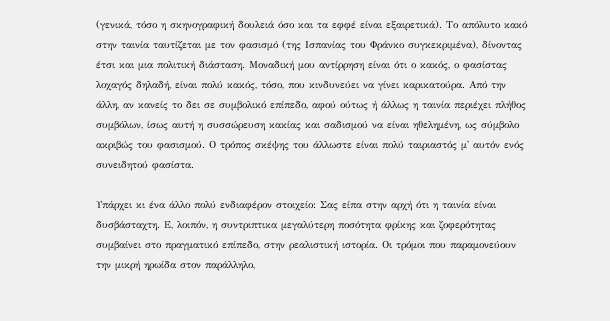(γενικά, τόσο η σκηνογραφική δουλειά όσο και τα εφφέ είναι εξαιρετικά). Το απόλυτο κακό στην ταινία ταυτίζεται με τον φασισμό (της Ισπανίας του Φράνκο συγκεκριμένα), δίνοντας έτσι και μια πολιτική διάσταση. Μοναδική μου αντίρρηση είναι ότι ο κακός, ο φασίστας λοχαγός δηλαδή, είναι πολύ κακός, τόσο, που κινδυνεύει να γίνει καρικατούρα. Από την άλλη, αν κανείς το δει σε συμβολικό επίπεδο, αφού ούτως ή άλλως η ταινία περιέχει πλήθος συμβόλων, ίσως αυτή η συσσώρευση κακίας και σαδισμού να είναι ηθελημένη, ως σύμβολο ακριβώς του φασισμού. Ο τρόπος σκέψης του άλλωστε είναι πολύ ταιριαστός μ' αυτόν ενός συνειδητού φασίστα.

Υπάρχει κι ένα άλλο πολύ ενδιαφέρον στοιχείο: Σας είπα στην αρχή ότι η ταινία είναι δυσβάσταχτη. Ε, λοιπόν, η συντριπτικα μεγαλύτερη ποσότητα φρίκης και ζοφερότητας συμβαίνει στο πραγματικό επίπεδο, στην ρεαλιστική ιστορία. Οι τρόμοι που παραμονεύουν την μικρή ηρωίδα στον παράλληλο,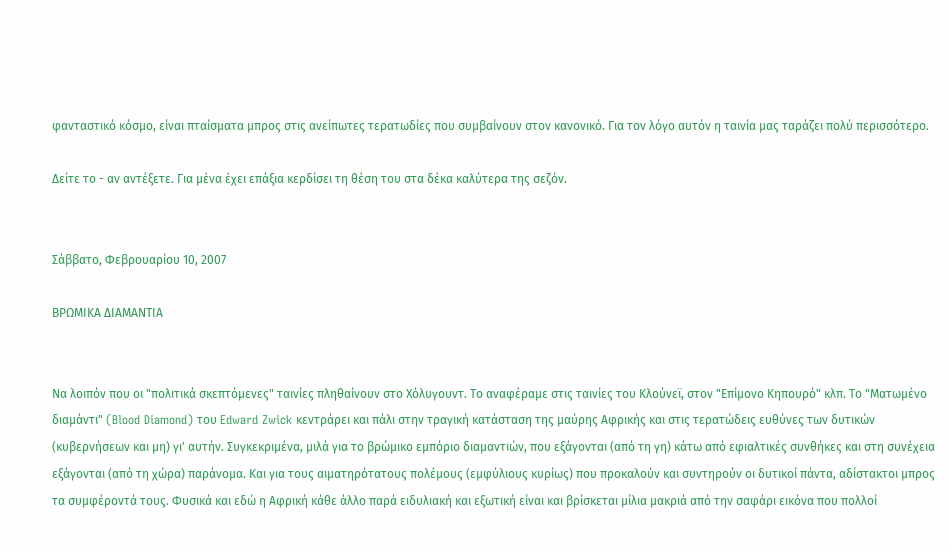φανταστικό κόσμο, είναι πταίσματα μπρος στις ανείπωτες τερατωδίες που συμβαίνουν στον κανονικό. Για τον λόγο αυτόν η ταινία μας ταράζει πολύ περισσότερο.

Δείτε το - αν αντέξετε. Για μένα έχει επάξια κερδίσει τη θέση του στα δέκα καλύτερα της σεζόν.


Σάββατο, Φεβρουαρίου 10, 2007

ΒΡΩΜΙΚΑ ΔΙΑΜΑΝΤΙΑ


Να λοιπόν που οι "πολιτικά σκεπτόμενες" ταινίες πληθαίνουν στο Χόλυγουντ. Το αναφέραμε στις ταινίες του Κλούνεϊ, στον "Επίμονο Κηπουρό" κλπ. Το "Ματωμένο διαμάντι" (Blood Diamond) του Edward Zwick κεντράρει και πάλι στην τραγική κατάσταση της μαύρης Αφρικής και στις τερατώδεις ευθύνες των δυτικών (κυβερνήσεων και μη) γι' αυτήν. Συγκεκριμένα, μιλά για το βρώμικο εμπόριο διαμαντιών, που εξάγονται (από τη γη) κάτω από εφιαλτικές συνθήκες και στη συνέχεια εξάγονται (από τη χώρα) παράνομα. Και για τους αιματηρότατους πολέμους (εμφύλιους κυρίως) που προκαλούν και συντηρούν οι δυτικοί πάντα, αδίστακτοι μπρος τα συμφέροντά τους. Φυσικά και εδώ η Αφρική κάθε άλλο παρά ειδυλιακή και εξωτική είναι και βρίσκεται μίλια μακριά από την σαφάρι εικόνα που πολλοί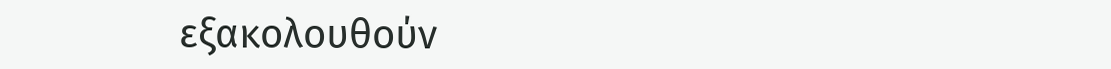εξακολουθούν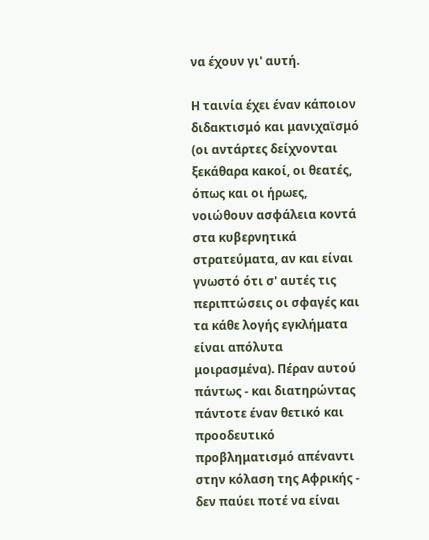να έχουν γι' αυτή.

Η ταινία έχει έναν κάποιον διδακτισμό και μανιχαϊσμό (οι αντάρτες δείχνονται ξεκάθαρα κακοί, οι θεατές, όπως και οι ήρωες, νοιώθουν ασφάλεια κοντά στα κυβερνητικά στρατεύματα, αν και είναι γνωστό ότι σ' αυτές τις περιπτώσεις οι σφαγές και τα κάθε λογής εγκλήματα είναι απόλυτα μοιρασμένα). Πέραν αυτού πάντως - και διατηρώντας πάντοτε έναν θετικό και προοδευτικό προβληματισμό απέναντι στην κόλαση της Αφρικής - δεν παύει ποτέ να είναι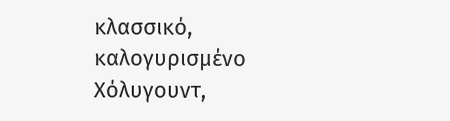κλασσικό, καλογυρισμένο Χόλυγουντ,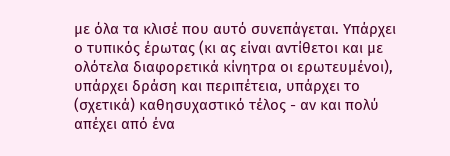με όλα τα κλισέ που αυτό συνεπάγεται. Υπάρχει ο τυπικός έρωτας (κι ας είναι αντίθετοι και με ολότελα διαφορετικά κίνητρα οι ερωτευμένοι), υπάρχει δράση και περιπέτεια, υπάρχει το (σχετικά) καθησυχαστικό τέλος - αν και πολύ απέχει από ένα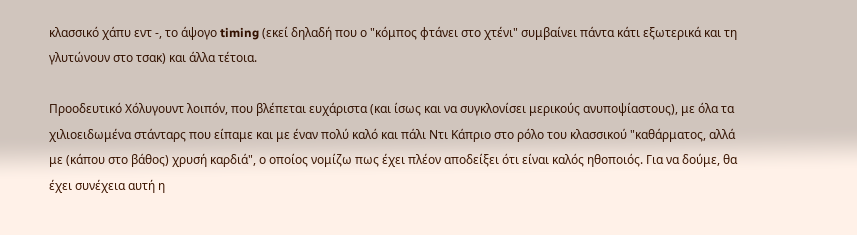κλασσικό χάπυ εντ -, το άψογο timing (εκεί δηλαδή που ο "κόμπος φτάνει στο χτένι" συμβαίνει πάντα κάτι εξωτερικά και τη γλυτώνουν στο τσακ) και άλλα τέτοια.

Προοδευτικό Χόλυγουντ λοιπόν, που βλέπεται ευχάριστα (και ίσως και να συγκλονίσει μερικούς ανυποψίαστους), με όλα τα χιλιοειδωμένα στάνταρς που είπαμε και με έναν πολύ καλό και πάλι Ντι Κάπριο στο ρόλο του κλασσικού "καθάρματος, αλλά με (κάπου στο βάθος) χρυσή καρδιά", ο οποίος νομίζω πως έχει πλέον αποδείξει ότι είναι καλός ηθοποιός. Για να δούμε, θα έχει συνέχεια αυτή η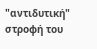"αντιδυτική" στροφή του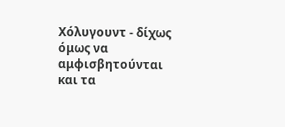Χόλυγουντ - δίχως όμως να αμφισβητούνται και τα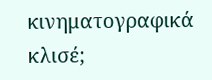κινηματογραφικά κλισέ;